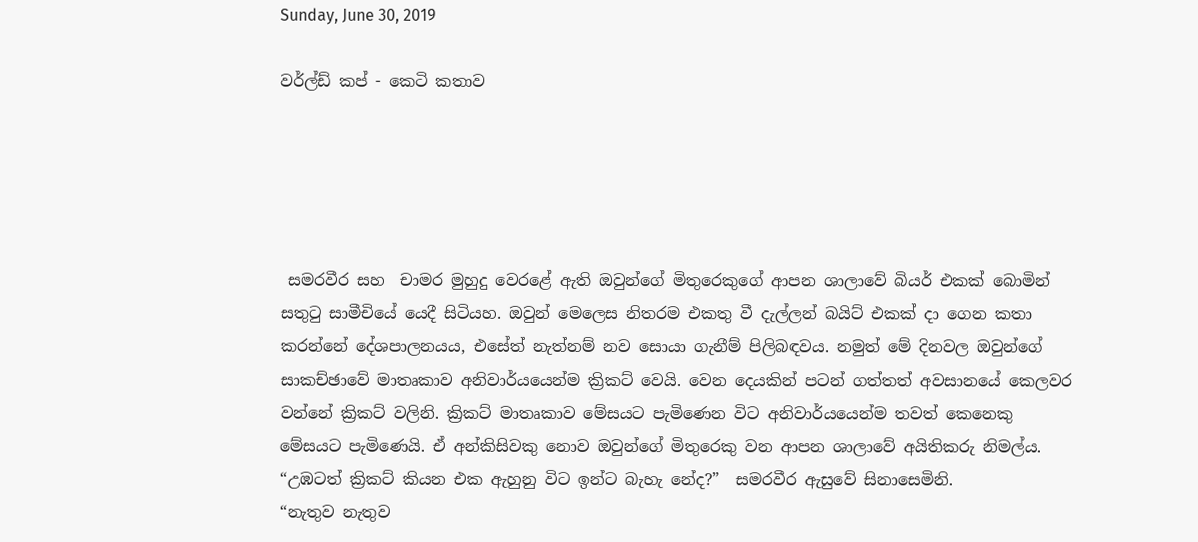Sunday, June 30, 2019

වර්ල්ඩ් කප් - කෙටි කතාව





 සමරවීර සහ  චාමර මුහුදු වෙරළේ ඇති ඔවුන්ගේ මිතුරෙකුගේ ආපන ශාලාවේ බියර් එකක් බොමින් සතුටු සාමීචියේ යෙදී සිටියහ. ඔවුන් මෙලෙස නිතරම එකතු වී දැල්ලන් බයිට් එකක් දා ගෙන කතා කරන්නේ දේශපාලනයය, එසේත් නැත්නම් නව සොයා ගැනීම් පිලිබඳවය. නමුත් මේ දිනවල ඔවුන්ගේ සාකච්ඡාවේ මාතෘකාව අනිවාර්යයෙන්ම ක්‍රිකට් වෙයි. වෙන දෙයකින් පටන් ගත්තත් අවසානයේ කෙලවර වන්නේ ක්‍රිකට් වලිනි. ක්‍රිකට් මාතෘකාව මේසයට පැමිණෙන විට අනිවාර්යයෙන්ම තවත් කෙනෙකු මේසයට පැමිණෙයි. ඒ අන්කිසිවකු නොව ඔවුන්ගේ මිතුරෙකු වන ආපන ශාලාවේ අයිතිකරු නිමල්ය.
“උඹටත් ක්‍රිකට් කියන එක ඇහුනු විට ඉන්ට බැහැ නේද?”  සමරවීර ඇසුවේ සිනාසෙමිනි.
“නැතුව නැතුව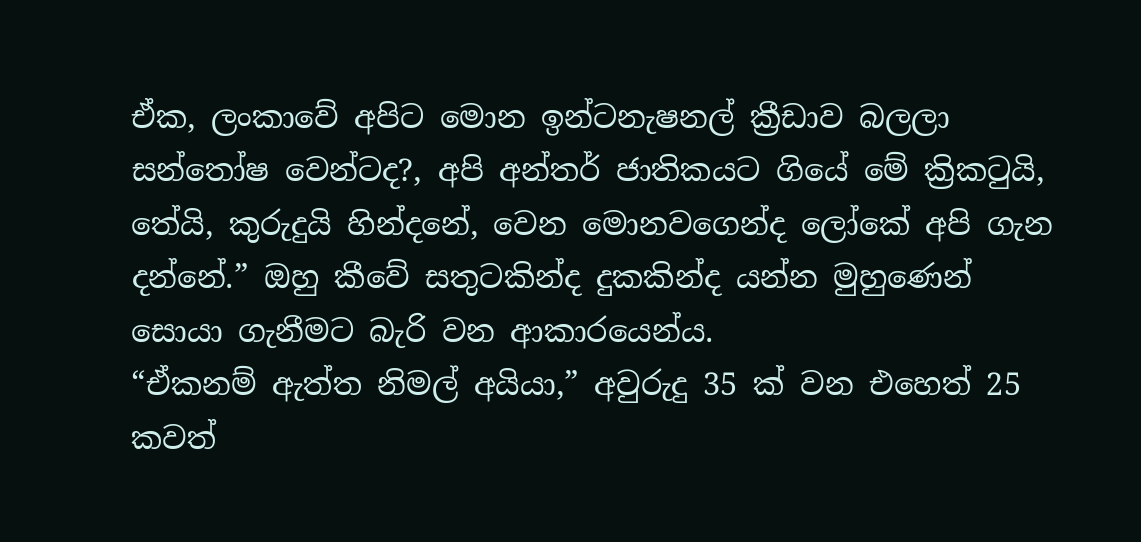ඒක, ලංකාවේ අපිට මොන ඉන්ටනැෂනල් ක්‍රීඩාව බලලා සන්තෝෂ වෙන්ටද?, අපි අන්තර් ජාතිකයට ගියේ මේ ක්‍රිකටුයි, තේයි, කුරුදුයි හින්දනේ, වෙන මොනවගෙන්ද ලෝකේ අපි ගැන දන්නේ.” ඔහු කීවේ සතුටකින්ද දුකකින්ද යන්න මුහුණෙන් සොයා ගැනීමට බැරි වන ආකාරයෙන්ය.
“ඒකනම් ඇත්ත නිමල් අයියා,” අවුරුදු 35 ක් වන එහෙත් 25 කවත්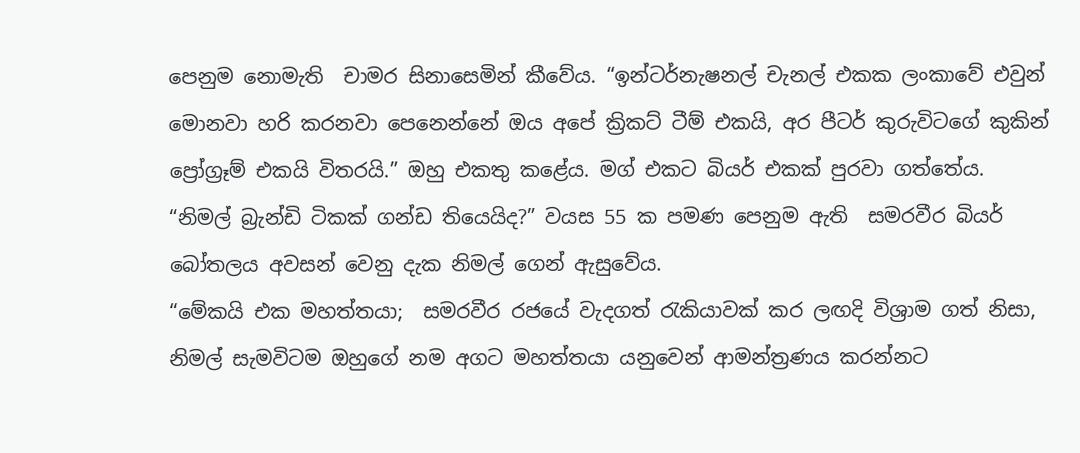පෙනුම නොමැති  චාමර සිනාසෙමින් කීවේය. “ඉන්ටර්නැෂනල් චැනල් එකක ලංකාවේ එවුන් මොනවා හරි කරනවා පෙනෙන්නේ ඔය අපේ ක්‍රිකට් ටීම් එකයි, අර පීටර් කුරුවිටගේ කුකින් ප්‍රෝග්‍රෑම් එකයි විතරයි.” ඔහු එකතු කළේය. මග් එකට බියර් එකක් පුරවා ගත්තේය.
“නිමල් බ්‍රැන්ඩි ටිකක් ගන්ඩ තියෙයිද?” වයස 55 ක පමණ පෙනුම ඇති  සමරවීර බියර් බෝතලය අවසන් වෙනු දැක නිමල් ගෙන් ඇසුවේය.
“මේකයි එක මහත්තයා;  සමරවීර රජයේ වැදගත් රැකියාවක් කර ලඟදි විශ්‍රාම ගත් නිසා, නිමල් සැමවිටම ඔහුගේ නම අගට මහත්තයා යනුවෙන් ආමන්ත්‍රණය කරන්නට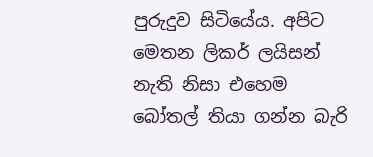පුරුදුව සිටියේය. අපිට මෙතන ලිකර් ලයිසන් නැති නිසා එහෙම බෝතල් තියා ගන්න බැරි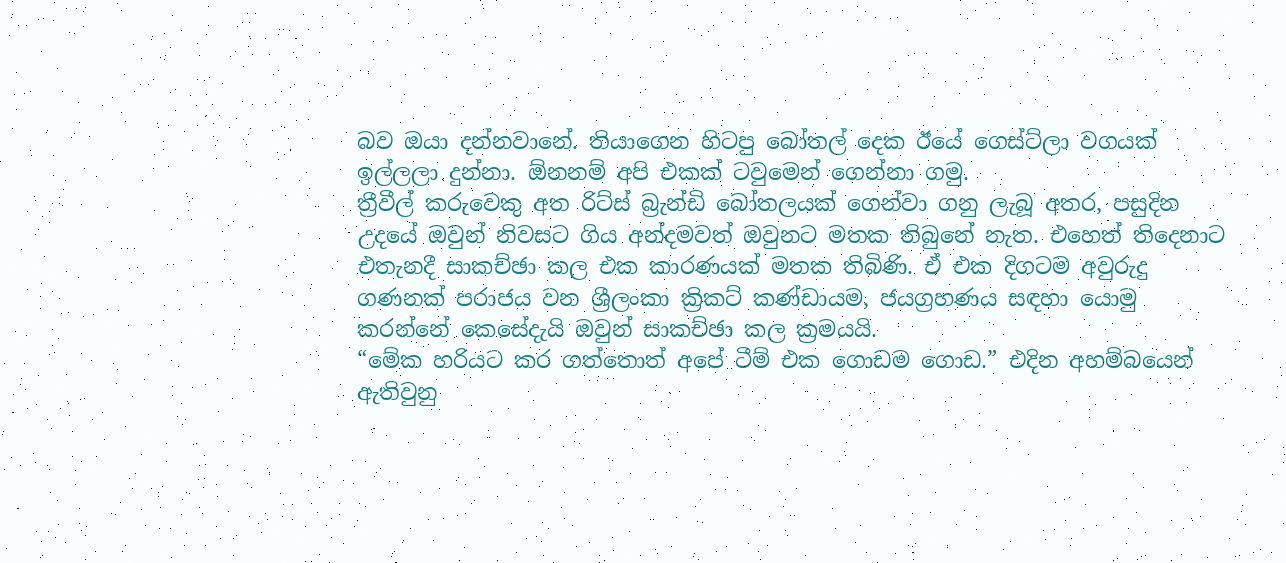බව ඔයා දන්නවානේ. තියාගෙන හිටපු බෝතල් දෙක ඊයේ ගෙස්ට්ලා වගයක් ඉල්ලලා දුන්නා. ඕනනම් අපි එකක් ටවුමෙන් ගෙන්නා ගමු.
ත්‍රීවීල් කරුවෙකු අත රිට්ස් බ්‍රැන්ඩි බෝතලයක් ගෙන්වා ගනු ලැබූ අතර, පසුදින උදයේ ඔවුන් නිවසට ගිය අන්දමවත් ඔවුනට මතක තිබුනේ නැත. එහෙත් තිදෙනාට එතැනදී සාකච්ඡා කල එක කාරණයක් මතක තිබිණි. ඒ එක දිගටම අවුරුදු ගණනක් පරාජය වන ශ්‍රීලංකා ක්‍රිකට් කණ්ඩායම, ජයග්‍රහණය සඳහා යොමු කරන්නේ කෙසේදැයි ඔවුන් සාකච්ඡා කල ක්‍රමයයි.
“මේක හරියට කර ගත්තොත් අපේ ටීම් එක ගොඩම ගොඩ.” එදින අහම්බයෙන් ඇතිවුනු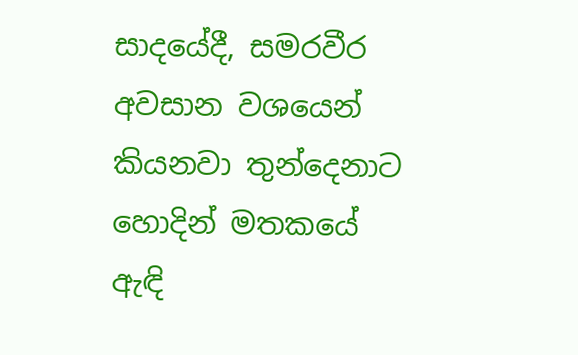සාදයේදී, සමරවීර අවසාන වශයෙන් කියනවා තුන්දෙනාට හොදින් මතකයේ ඇඳි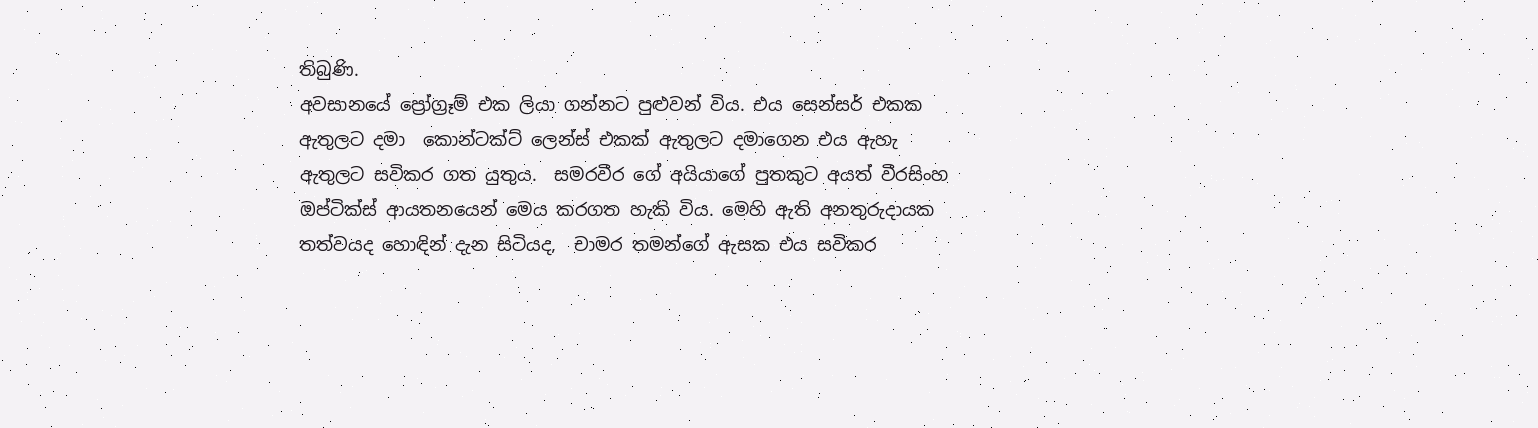තිබුණි.
අවසානයේ ප්‍රෝග්‍රෑම් එක ලියා ගන්නට පුළුවන් විය. එය සෙන්සර් එකක ඇතුලට දමා  කොන්ටක්ට් ලෙන්ස් එකක් ඇතුලට දමාගෙන එය ඇහැ ඇතුලට සවිකර ගත යුතුය.  සමරවීර ගේ අයියාගේ පුතකුට අයත් වීරසිංහ ඔප්ටික්ස් ආයතනයෙන් මෙය කරගත හැකි විය. මෙහි ඇති අනතුරුදායක තත්වයද හොඳින් දැන සිටියද,  චාමර තමන්ගේ ඇසක එය සවිකර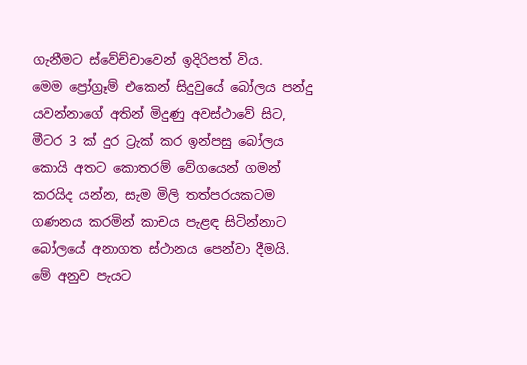ගැනීමට ස්වේච්චාවෙන් ඉදිරිපත් විය.
මෙම ප්‍රෝග්‍රෑම් එකෙන් සිදුවුයේ බෝලය පන්දු යවන්නාගේ අතින් මිදුණු අවස්ථාවේ සිට, මීටර 3 ක් දුර ට්‍රැක් කර ඉන්පසු බෝලය කොයි අතට කොතරම් වේගයෙන් ගමන් කරයිද යන්න, සැම මිලි තත්පරයකටම ගණනය කරමින් කාචය පැළඳ සිටින්නාට බෝලයේ අනාගත ස්ථානය පෙන්වා දීමයි.
මේ අනුව පැයට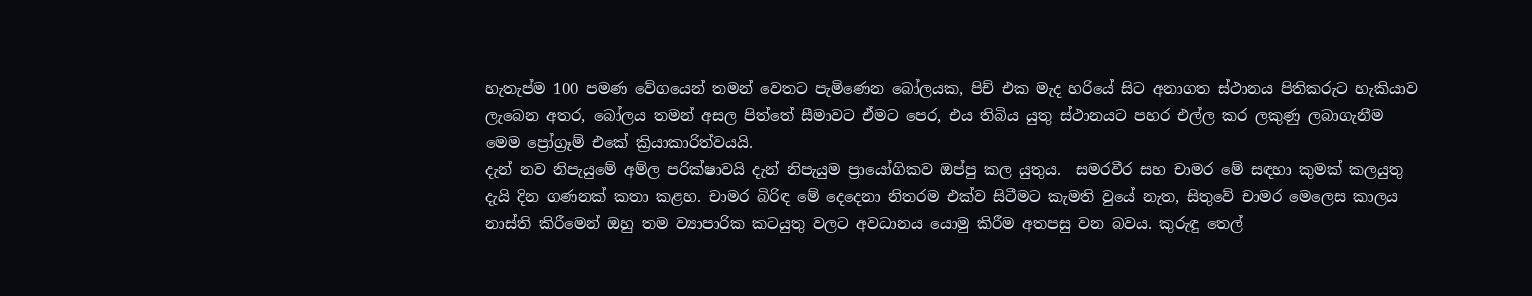හැතැප්ම 100 පමණ වේගයෙන් තමන් වෙතට පැමිණෙන බෝලයක, පිච් එක මැද හරියේ සිට අනාගත ස්ථානය පිතිකරුට හැකියාව ලැබෙන අතර, බෝලය තමන් අසල පිත්තේ සීමාවට ඒමට පෙර, එය තිබිය යුතු ස්ථානයට පහර එල්ල කර ලකුණු ලබාගැනීම මෙම ප්‍රෝග්‍රෑම් එකේ ක්‍රියාකාරිත්වයයි.
දැන් නව නිපැයුමේ අම්ල පරික්ෂාවයි දැන් නිපැයුම ප්‍රායෝගිකව ඔප්පු කල යුතුය.  සමරවීර සහ චාමර මේ සඳහා කුමක් කලයුතු දැයි දින ගණනක් කතා කළහ. චාමර බිරිඳ මේ දෙදෙනා නිතරම එක්ව සිටීමට කැමති වුයේ නැත, සිතුවේ චාමර මෙලෙස කාලය නාස්ති කිරීමෙන් ඔහු තම ව්‍යාපාරික කටයුතු වලට අවධානය යොමු කිරීම අතපසු වන බවය. කුරුඳු තෙල්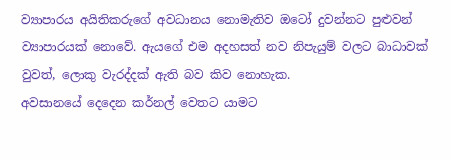ව්‍යාපාරය අයිතිකරුගේ අවධානය නොමැතිව ඔටෝ දුවන්නට පුළුවන් ව්‍යාපාරයක් නොවේ. ඇයගේ එම අදහසත් නව නිපැයුම් වලට බාධාවක් වුවත්, ලොකු වැරද්දක් ඇති බව කිව නොහැක.
අවසානයේ දෙදෙන කර්නල් වෙතට යාමට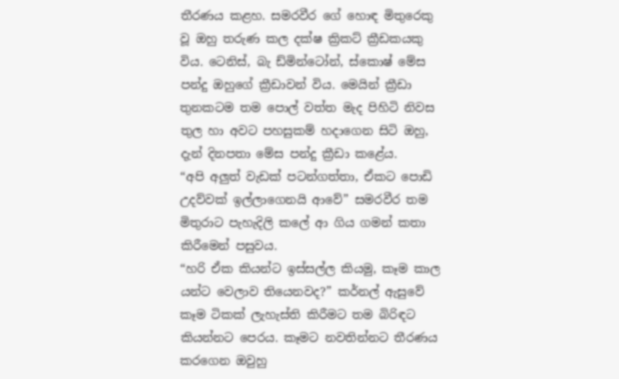තීරණය කළහ. සමරවීර ගේ හොඳ මිතුරෙකු වූ ඔහු තරුණ කල දක්ෂ ක්‍රිකට් ක්‍රීඩකයකු විය. ටෙනිස්, බැ ඩ්මින්ටෝන්, ස්කොෂ් මේස පන්දු ඔහුගේ ක්‍රීඩාවන් විය. මෙයින් ක්‍රීඩා තුනකටම තම පොල් වත්ත මැද පිහිටි නිවස තුල හා අවට පහසුකම් හදාගෙන සිටි ඔහු, දැන් දිනපතා මේස පන්දු ක්‍රීඩා කළේය.
“අපි අලුත් වැඩක් පටන්ගත්තා, ඒකට පොඩි උදව්වක් ඉල්ලාගෙනයි ආවේ” සමරවීර තම මිතුරාට පැහැදිලි කලේ ආ ගිය ගමන් කතා කිරීමෙන් පසුවය.
“හරි ඒක කියන්ට ඉස්සල්ල කියමු, කෑම කාල යන්ට වෙලාව තියෙනවද?” කර්නල් ඇසුවේ කෑම ටිකක් ලැහැස්ති කිරීමට තම බිරිඳට කියන්නට පෙරය. කෑමට නවතින්නට තීරණය කරගෙන ඔවුහු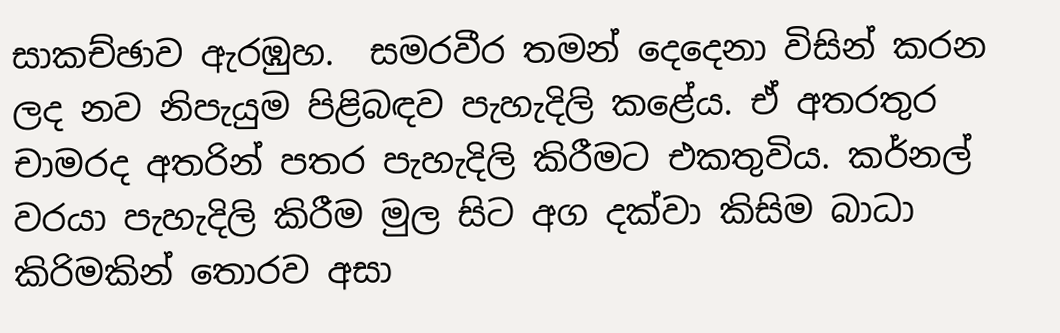සාකච්ඡාව ඇරඹුහ.  සමරවීර තමන් දෙදෙනා විසින් කරන ලද නව නිපැයුම පිළිබඳව පැහැදිලි කළේය. ඒ අතරතුර  චාමරද අතරින් පතර පැහැදිලි කිරීමට එකතුවිය. කර්නල් වරයා පැහැදිලි කිරීම මුල සිට අග දක්වා කිසිම බාධා කිරිමකින් තොරව අසා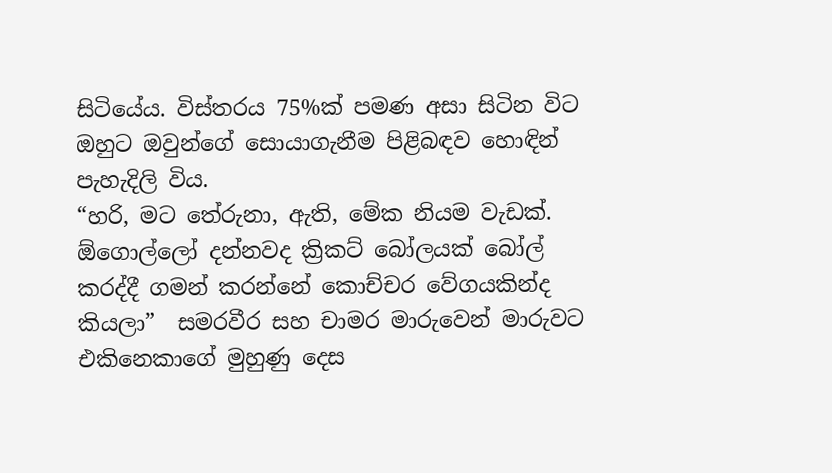සිටියේය. විස්තරය 75%ක් පමණ අසා සිටින විට ඔහුට ඔවුන්ගේ සොයාගැනීම පිළිබඳව හොඳින් පැහැදිලි විය.
“හරි, මට තේරුනා, ඇති, මේක නියම වැඩක්. ඕගොල්ලෝ දන්නවද ක්‍රිකට් බෝලයක් බෝල් කරද්දී ගමන් කරන්නේ කොච්චර වේගයකින්ද කියලා”  සමරවීර සහ චාමර මාරුවෙන් මාරුවට එකිනෙකාගේ මුහුණු දෙස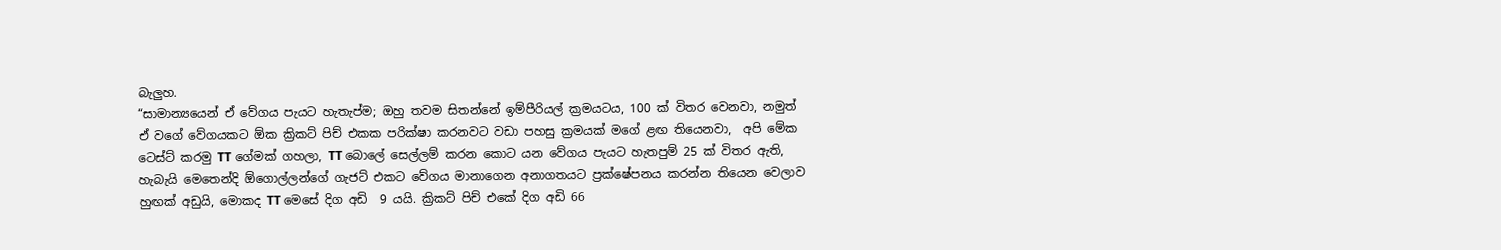බැලුහ.
“සාමාන්‍යයෙන් ඒ වේගය පැයට හැතැප්ම; ඔහු තවම සිතන්නේ ඉම්පීරියල් ක්‍රමයටය, 100 ක් විතර වෙනවා, නමුත් ඒ වගේ වේගයකට ඕක ක්‍රිකට් පිච් එකක පරික්ෂා කරනවට වඩා පහසු ක්‍රමයක් මගේ ළඟ තියෙනවා,  අපි මේක ටෙස්ට් කරමු TT ගේමක් ගහලා, TT බොලේ සෙල්ලම් කරන කොට යන වේගය පැයට හැතපුම් 25 ක් විතර ඇති, හැබැයි මෙතෙන්දි ඕගොල්ලන්ගේ ගැජට් එකට වේගය මානාගෙන අනාගතයට ප්‍රක්ෂේපනය කරන්න තියෙන වෙලාව හුඟක් අඩුයි, මොකද TT මෙසේ දිග අඩි  9 යයි. ක්‍රිකට් පිච් එකේ දිග අඩි 66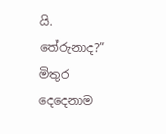යි. තේරුනාද?”
මිතුර දෙදෙනාම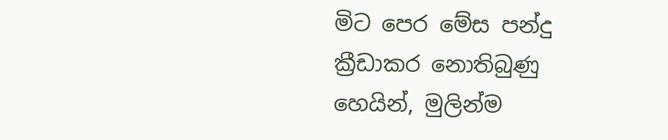මිට පෙර මේස පන්දු ක්‍රීඩාකර නොතිබුණු හෙයින්, මුලින්ම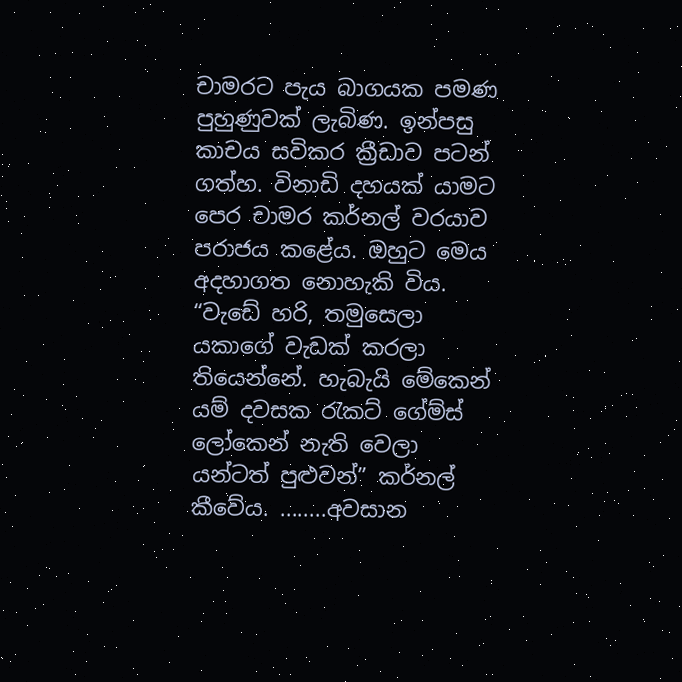චාමරට පැය බාගයක පමණ පුහුණුවක් ලැබිණ. ඉන්පසු කාචය සවිකර ක්‍රීඩාව පටන් ගත්හ. විනාඩි දහයක් යාමට පෙර චාමර කර්නල් වරයාව පරාජය කළේය. ඔහුට මෙය අදහාගත නොහැකි විය.
“වැඩේ හරි, තමුසෙලා යකාගේ වැඩක් කරලා තියෙන්නේ. හැබැයි මේකෙන් යම් දවසක රැකට් ගේම්ස් ලෝකෙන් නැති වෙලා යන්ටත් පුළුවන්” කර්නල් කීවේය. ........අවසාන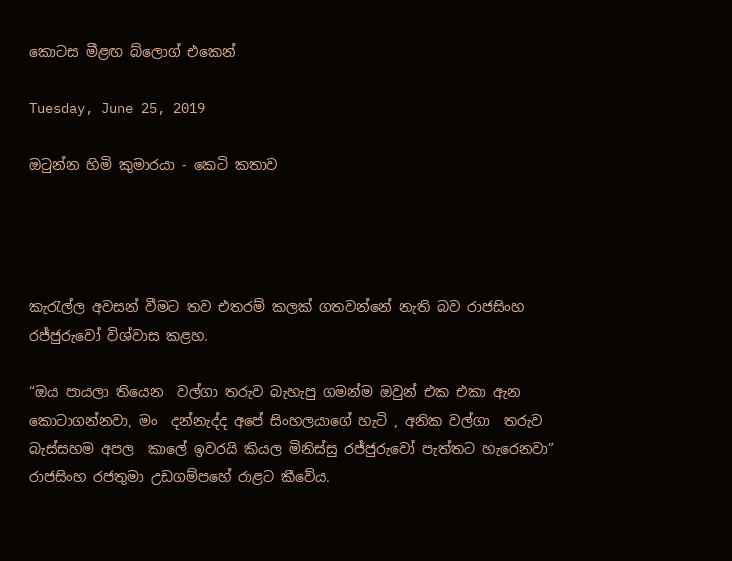කොටස මීළඟ බ්ලොග් එකෙන්

Tuesday, June 25, 2019

ඔටුන්න හිමි කුමාරයා - කෙටි කතාව




කැරැල්ල අවසන් වීමට තව එතරම් කලක් ගතවන්නේ නැති බව රාජසිංහ රජ්ජුරුවෝ විශ්වාස කළහ.

“ඔය පායලා තියෙන  වල්ගා තරුව බැහැපු ගමන්ම ඔවුන් එක එකා ඇන  කොටාගන්නවා, මං  දන්නැද්ද අපේ සිංහලයාගේ හැටි , අනික වල්ගා  තරුව බැස්සහම අපල  කාලේ ඉවරයි කියල මිනිස්සු රජ්ජුරුවෝ පැත්තට හැරෙනවා”  රාජසිංහ රජතුමා උඩගම්පහේ රාළට කීවේය.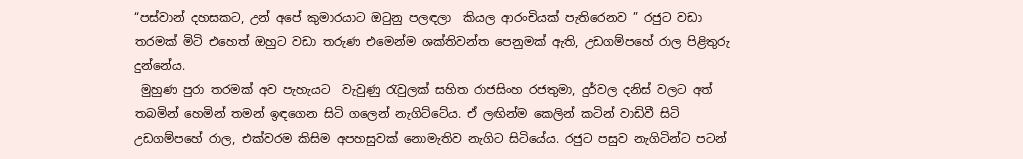“පස්වාන් දහසකට, උන් අපේ කුමාරයාට ඔටුනු පලඳලා  කියල ආරංචියක් පැතිරෙනව ” රජුට වඩා තරමක් මිටි එහෙත් ඔහුට වඩා තරුණ එමෙන්ම ශක්තිවන්ත පෙනුමක් ඇති, උඩගම්පහේ රාල පිළිතුරු දුන්නේය.
 මුහුණ පුරා තරමක් අව පැහැයට  වැවුණු රැවුලක් සහිත රාජසිංහ රජතුමා, දුර්වල දනිස් වලට අත් තබමින් හෙමින් තමන් ඉඳගෙන සිටි ගලෙන් නැගිට්ටේය. ඒ ලඟින්ම කෙලින් කටින් වාඩිවී සිටි උඩගම්පහේ රාල, එක්වරම කිසිම අපහසුවක් නොමැතිව නැගිට සිටියේය. රජුට පසුව නැගිටින්ට පටන්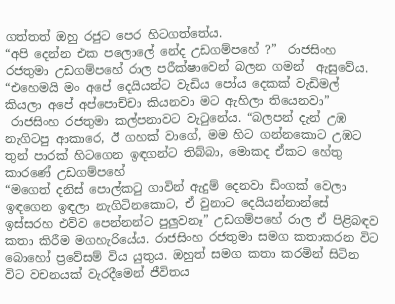ගත්තත් ඔහු රජුට පෙර හිටගත්තේය.
“අපි දෙන්න එක පලොලේ නේද උඩගම්පහේ ?”  රාජසිංහ රජතුමා උඩගම්පහේ රාල පරීක්ෂාවෙන් බලන ගමන්  ඇසුවේය. “එහෙමයි මං අපේ දෙයියන්ට වැඩිය පෝය දෙකක් වැඩිමල් කියලා අපේ අප්පොච්චා කියනවා මට ඇහිලා තියෙනවා”
 රාජසිංහ රජතුමා කල්පනාවට වැටුනේය. “බලපන් දැන් උඹ නැගිටපු ආකාරෙ, ඊ ගහක් වාගේ, මම හිට ගන්නකොට උඹට තුන් පාරක් හිටගෙන ඉඳගන්ට තිබ්බා, මොකද ඒකට හේතු  කාරණේ උඩගම්පහේ
“මගෙත් දනිස් පොල්කටු ගාවින් ඇදුම් දෙනවා ඩිංගක් වෙලා ඉඳගෙන ඉඳලා නැගිටිනකොට, ඒ වුනාට දෙයියන්නාන්සේ ඉස්සරහ එව්ව පෙන්නන්ට පුලුවනෑ” උඩගම්පහේ රාල ඒ පිළිබඳව කතා කිරීම මගහැරියේය. රාජසිංහ රජතුමා සමග කතාකරන විට බොහෝ ප්‍රවේසම් විය යුතුය. ඔහුත් සමග කතා කරමින් සිටින විට වචනයක් වැරදීමෙන් ජීවිතය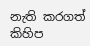නැති කරගත්  කිහිප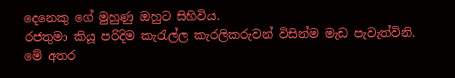දෙනෙකු ගේ මුහුණු ඔහුට සිහිවිය.
රජතුමා කියූ පරිදිම කැරැල්ල කැරලිකරුවන් විසින්ම මැඩ පැවැත්විනි. මේ අතර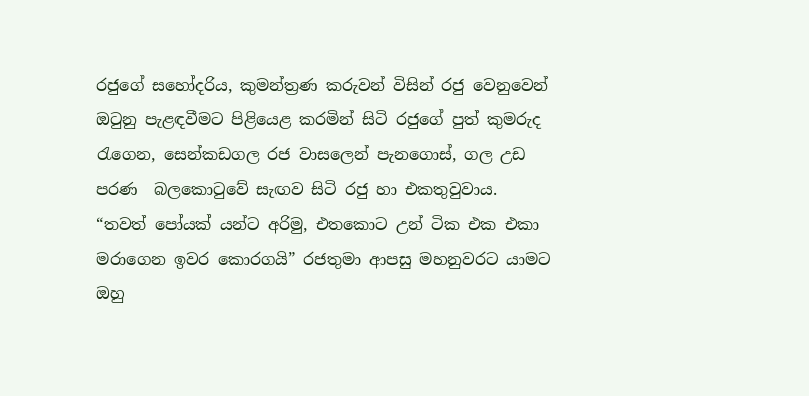රජුගේ සහෝදරිය, කුමන්ත්‍රණ කරුවන් විසින් රජු වෙනුවෙන් ඔටුනු පැළඳවීමට පිළියෙළ කරමින් සිටි රජුගේ පුත් කුමරුද රැගෙන, සෙන්කඩගල රජ වාසලෙන් පැනගොස්, ගල උඩ පරණ  බලකොටුවේ සැඟව සිටි රජු හා එකතුවුවාය.
“තවත් පෝයක් යන්ට අරිමු, එතකොට උන් ටික එක එකා මරාගෙන ඉවර කොරගයි” රජතුමා ආපසු මහනුවරට යාමට ඔහු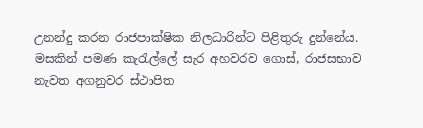උනන්දු කරන රාජපාක්ෂික නිලධාරින්ට පිළිතුරු දුන්නේය.
මසකින් පමණ කැරැල්ලේ සැර අහවරව ගොස්, රාජසභාව නැවත අගනුවර ස්ථාපිත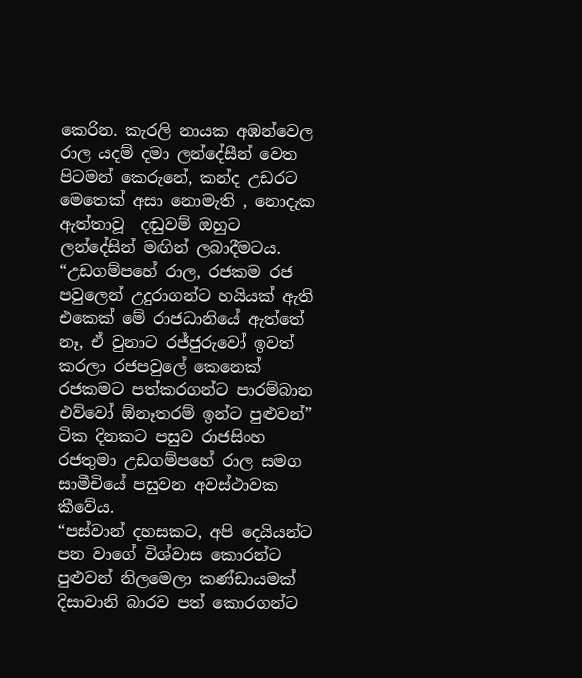කෙරින. කැරලි නායක අඹන්වෙල රාල යදම් දමා ලන්දේසීන් වෙත පිටමන් කෙරුනේ, කන්ද උඩරට මෙතෙක් අසා නොමැති , නොදැක ඇත්තාවූ  දඬුවම් ඔහුට ලන්දේසින් මඟින් ලබාදීමටය.
“උඩගම්පහේ රාල, රජකම රජ පවුලෙන් උදුරාගන්ට හයියක් ඇති එකෙක් මේ රාජධානියේ ඇත්තේ නෑ, ඒ වුනාට රජ්ජුරුවෝ ඉවත් කරලා රජපවුලේ කෙනෙක් රජකමට පත්කරගන්ට පාරම්බාන එව්වෝ ඕනෑතරම් ඉන්ට පුළුවන්” ටික දිනකට පසුව රාජසිංහ රජතුමා උඩගම්පහේ රාල සමග සාමීචියේ පසුවන අවස්ථාවක කීවේය.
“පස්වාන් දහසකට, අපි දෙයියන්ට පන වාගේ විශ්වාස කොරන්ට පුළුවන් නිලමෙලා කණ්ඩායමක් දිසාවානි බාරව පත් කොරගන්ට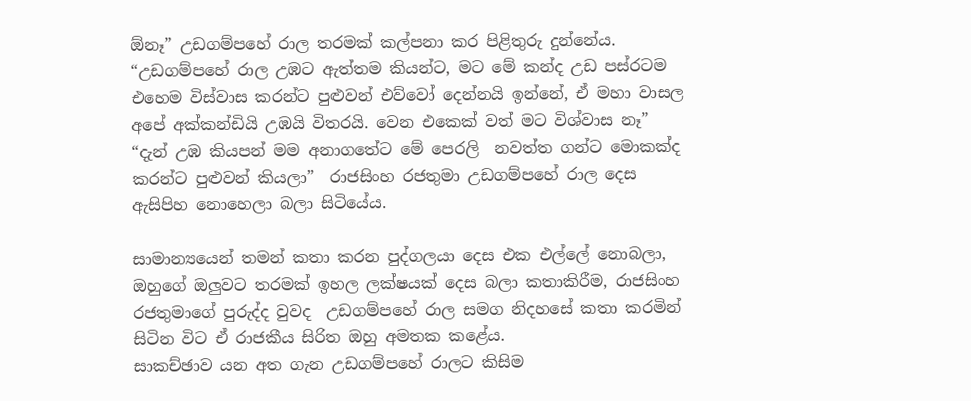ඕනෑ” උඩගම්පහේ රාල තරමක් කල්පනා කර පිළිතුරු දුන්නේය.
“උඩගම්පහේ රාල උඹට ඇත්තම කියන්ට, මට මේ කන්ද උඩ පස්රටම එහෙම විස්වාස කරන්ට පුළුවන් එව්වෝ දෙන්නයි ඉන්නේ, ඒ මහා වාසල අපේ අක්කන්ඩියි උඹයි විතරයි. වෙන එකෙක් වත් මට විශ්වාස නෑ”
“දැන් උඹ කියපන් මම අනාගතේට මේ පෙරලි  නවත්ත ගන්ට මොකක්ද කරන්ට පුළුවන් කියලා”  රාජසිංහ රජතුමා උඩගම්පහේ රාල දෙස ඇසිපිහ නොහෙලා බලා සිටියේය.

සාමාන්‍යයෙන් තමන් කතා කරන පුද්ගලයා දෙස එක එල්ලේ නොබලා, ඔහුගේ ඔලුවට තරමක් ඉහල ලක්ෂයක් දෙස බලා කතාකිරීම, රාජසිංහ රජතුමාගේ පුරුද්ද වුවද  උඩගම්පහේ රාල සමග නිදහසේ කතා කරමින් සිටින විට ඒ රාජකීය සිරිත ඔහු අමතක කළේය.
සාකච්ඡාව යන අත ගැන උඩගම්පහේ රාලට කිසිම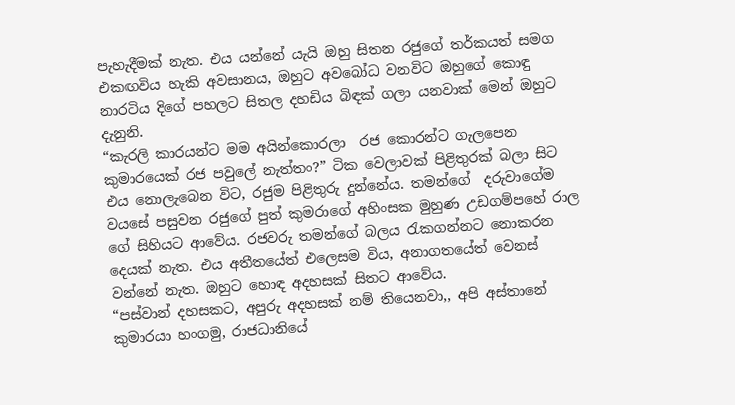පැහැදීමක් නැත. එය යන්නේ යැයි ඔහු සිතන රජුගේ තර්කයත් සමග එකඟවිය හැකි අවසානය, ඔහුට අවබෝධ වනවිට ඔහුගේ කොඳු නාරටිය දිගේ පහලට සිතල දහඩිය බිඳක් ගලා යනවාක් මෙන් ඔහුට දැනුනි.
“කැරලි කාරයන්ට මම අයින්කොරලා  රජ කොරන්ට ගැලපෙන කුමාරයෙක් රජ පවුලේ නැත්තං?” ටික වෙලාවක් පිළිතුරක් බලා සිට එය නොලැබෙන විට, රජුම පිළිතුරු දුන්නේය. තමන්ගේ  දරුවාගේම වයසේ පසුවන රජුගේ පුත් කුමරාගේ අහිංසක මුහුණ උඩගම්පහේ රාල ගේ සිහියට ආවේය. රජවරු තමන්ගේ බලය රැකගන්නට නොකරන දෙයක් නැත. එය අතීතයේත් එලෙසම විය, අනාගතයේත් වෙනස් වන්නේ නැත. ඔහුට හොඳ අදහසක් සිතට ආවේය.
“පස්වාන් දහසකට, අපුරු අදහසක් නම් තියෙනවා,, අපි අස්තානේ කුමාරයා හංගමු, රාජධානියේ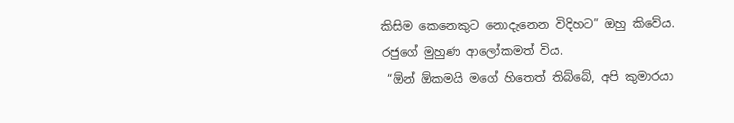කිසිම කෙනෙකුට නොදැනෙන විදිහට” ඔහු කිවේය.
රජුගේ මුහුණ ආලෝකමත් විය.
 “ඕන් ඕකමයි මගේ හිතෙත් තිබ්බේ, අපි කුමාරයා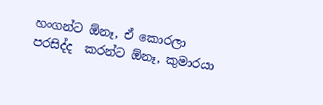හංගන්ට ඕනෑ, ඒ කොරලා පරසිද්ද  කරන්ට ඕනෑ, කුමාරයා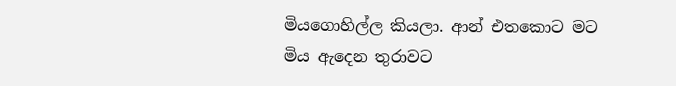මියගොහිල්ල කියලා. ආන් එතකොට මට මිය ඇදෙන තුරාවට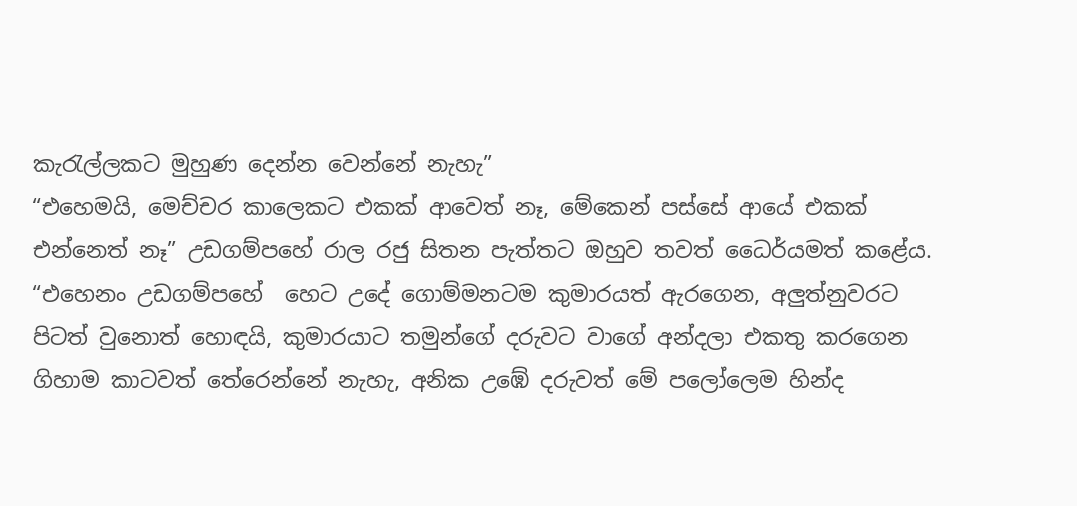කැරැල්ලකට මුහුණ දෙන්න වෙන්නේ නැහැ”
“එහෙමයි, මෙච්චර කාලෙකට එකක් ආවෙත් නෑ, මේකෙන් පස්සේ ආයේ එකක් එන්නෙත් නෑ” උඩගම්පහේ රාල රජු සිතන පැත්තට ඔහුව තවත් ධෛර්යමත් කළේය.
“එහෙනං උඩගම්පහේ  හෙට උදේ ගොම්මනටම කුමාරයත් ඇරගෙන, අලුත්නුවරට පිටත් වුනොත් හොඳයි, කුමාරයාට තමුන්ගේ දරුවට වාගේ අන්දලා එකතු කරගෙන ගිහාම කාටවත් තේරෙන්නේ නැහැ, අනික උඹේ දරුවත් මේ පලෝලෙම හින්ද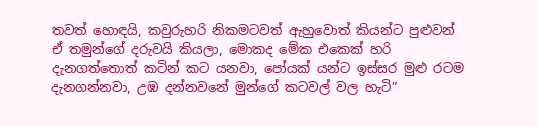තවත් හොඳයි, කවුරුහරි නිකමටවත් ඇහුවොත් කියන්ට පුළුවන් ඒ තමුන්ගේ දරුවයි කියලා, මොකද මේක එකෙක් හරි දැනගත්තොත් කටින් කට යනවා, පෝයක් යන්ට ඉස්සර මුළු රටම දැනගන්නවා, උඹ දන්නවනේ මුන්ගේ කටවල් වල හැටි”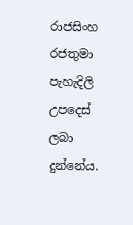රාජසිංහ රජතුමා පැහැදිලි උපදෙස් ලබා දුන්නේය.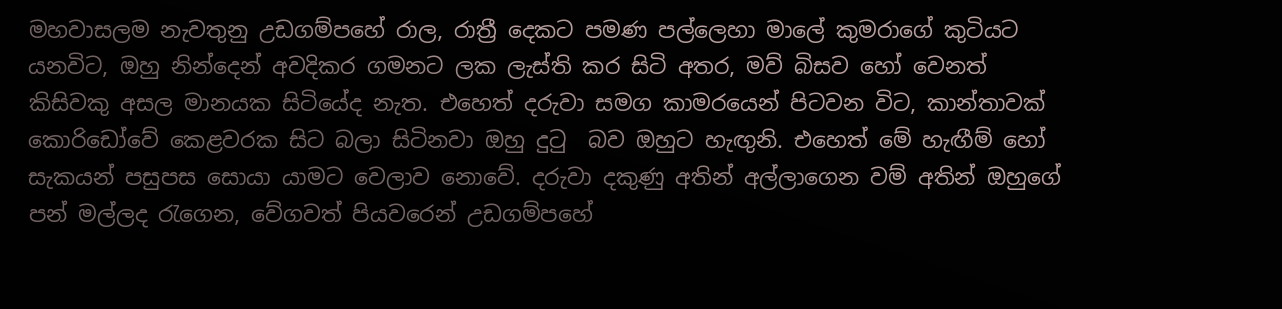මහවාසලම නැවතුනු උඩගම්පහේ රාල, රාත්‍රී දෙකට පමණ පල්ලෙහා මාලේ කුමරාගේ කුටියට යනවිට, ඔහු නින්දෙන් අවදිකර ගමනට ලක ලැස්ති කර සිටි අතර, මව් බිසව හෝ වෙනත් කිසිවකු අසල මානයක සිටියේද නැත. එහෙත් දරුවා සමග කාමරයෙන් පිටවන විට, කාන්තාවක් කොරිඩෝවේ කෙළවරක සිට බලා සිටිනවා ඔහු දුටු  බව ඔහුට හැඟුනි. එහෙත් මේ හැඟීම් හෝ සැකයන් පසුපස සොයා යාමට වෙලාව නොවේ. දරුවා දකුණු අතින් අල්ලාගෙන වම් අතින් ඔහුගේ පන් මල්ලද රැගෙන, වේගවත් පියවරෙන් උඩගම්පහේ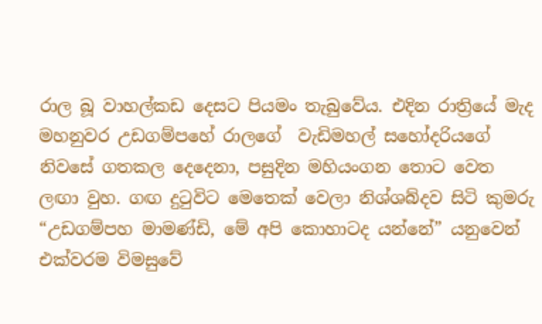රාල බූ වාහල්කඩ දෙසට පියමං තැබුවේය. එදින රාත්‍රියේ මැද  මහනුවර උඩගම්පහේ රාලගේ  වැඩිමහල් සහෝදරියගේ නිවසේ ගතකල දෙදෙනා, පසුදින මහියංගන තොට වෙත ලඟා වුහ. ගඟ දුටුවිට මෙතෙක් වෙලා නිශ්ශබ්දව සිටි කුමරු
“උඩගම්පහ මාමණ්ඩි, මේ අපි කොහාටද යන්නේ” යනුවෙන් එක්වරම විමසුවේ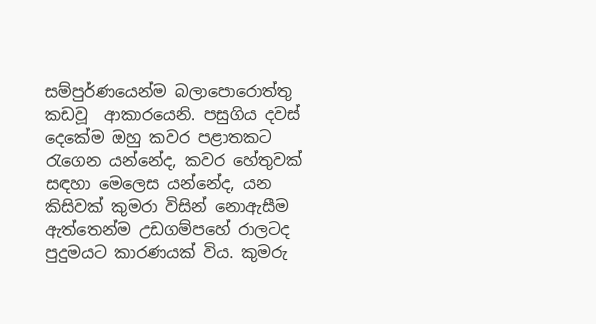සම්පුර්ණයෙන්ම බලාපොරොත්තු කඩවූ  ආකාරයෙනි. පසුගිය දවස් දෙකේම ඔහු කවර පළාතකට රැගෙන යන්නේද, කවර හේතුවක් සඳහා මෙලෙස යන්නේද, යන කිසිවක් කුමරා විසින් නොඇසීම ඇත්තෙන්ම උඩගම්පහේ රාලටද පුදුමයට කාරණයක් විය. කුමරු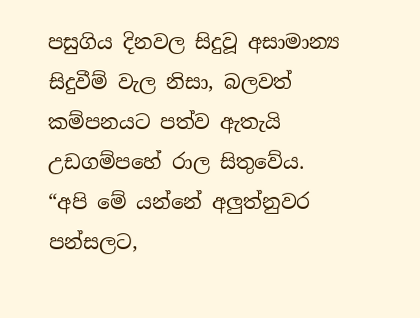පසුගිය දිනවල සිදුවූ අසාමාන්‍ය සිදුවීම් වැල නිසා, බලවත් කම්පනයට පත්ව ඇතැයි උඩගම්පහේ රාල සිතුවේය.
“අපි මේ යන්නේ අලුත්නුවර පන්සලට,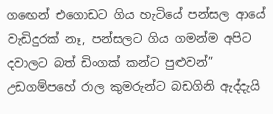ගඟෙන් එගොඩට ගිය හැටියේ පන්සල ආයේ වැඩිදුරක් නෑ, පන්සලට ගිය ගමන්ම අපිට දවාලට බත් ඩිංගක් කන්ට පුළුවන්” උඩගම්පහේ රාල කුමරුන්ට බඩගිනි ඇද්දැයි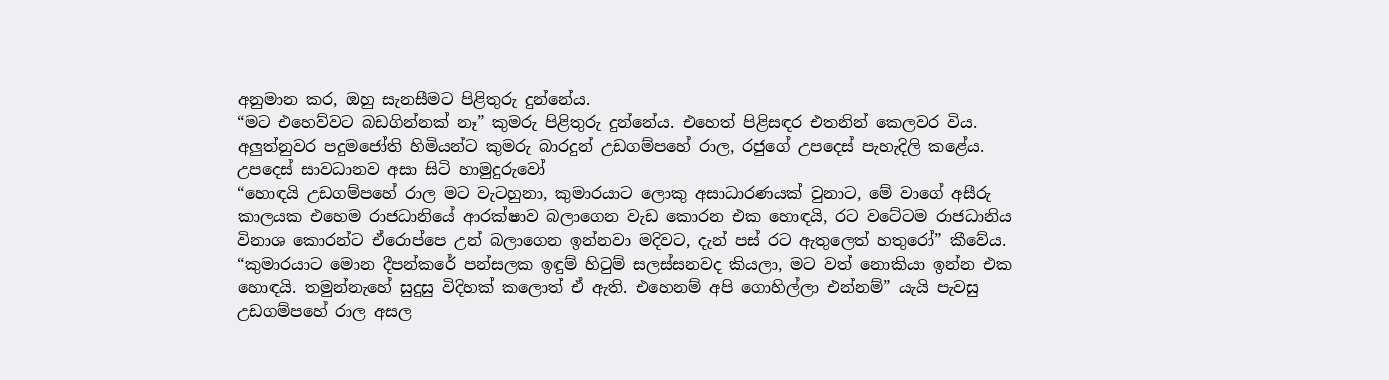අනුමාන කර, ඔහු සැනසීමට පිළිතුරු දුන්නේය.
“මට එහෙව්වට බඩගින්නක් නෑ” කුමරු පිළිතුරු දුන්නේය. එහෙත් පිළිසඳර එතනින් කෙලවර විය.
අලුත්නුවර පදුමජෝති හිමියන්ට කුමරු බාරදුන් උඩගම්පහේ රාල, රජුගේ උපදෙස් පැහැදිලි කළේය. උපදෙස් සාවධානව අසා සිටි හාමුදුරුවෝ
“හොඳයි උඩගම්පහේ රාල මට වැටහුනා, කුමාරයාට ලොකු අසාධාරණයක් වුනාට, මේ වාගේ අසීරු කාලයක එහෙම රාජධානියේ ආරක්ෂාව බලාගෙන වැඩ කොරන එක හොඳයි, රට වටේටම රාජධානිය විනාශ කොරන්ට ඒරොප්පෙ උන් බලාගෙන ඉන්නවා මදිවට, දැන් පස් රට ඇතුලෙත් හතුරෝ” කීවේය.
“කුමාරයාට මොන දීපන්කරේ පන්සලක ඉඳුම් හිටුම් සලස්සනවද කියලා, මට වත් නොකියා ඉන්න එක හොඳයි. තමුන්නැහේ සුදුසු විදිහක් කලොත් ඒ ඇති. එහෙනම් අපි ගොහිල්ලා එන්නම්” යැයි පැවසු උඩගම්පහේ රාල අසල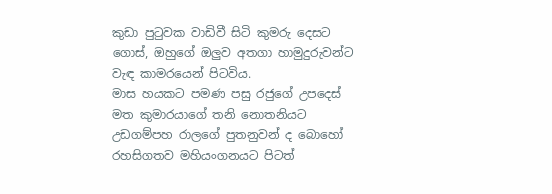කුඩා පුටුවක වාඩිවී සිටි කුමරු දෙසට ගොස්, ඔහුගේ ඔලුව අතගා හාමුදුරුවන්ට වැඳ කාමරයෙන් පිටවිය.
මාස හයකට පමණ පසු රජුගේ උපදෙස් මත කුමාරයාගේ තනි නොතනියට උඩගම්පහ රාලගේ පුතනුවන් ද බොහෝ රහසිගතව මහියංගනයට පිටත්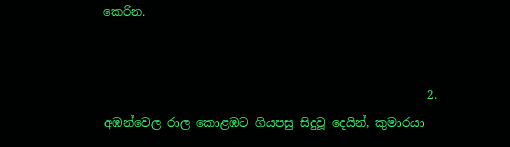කෙරින.


                                                      2.
අඹන්වෙල රාල කොළඹට ගියපසු සිදුවූ දෙයින්, කුමාරයා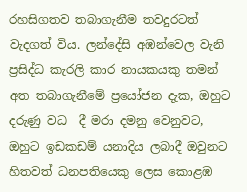රහසිගතව තබාගැනීම තවදුරටත් වැදගත් විය. ලන්දේසි අඹන්වෙල වැනි ප්‍රසිද්ධ කැරලි කාර නායකයකු තමන් අත තබාගැනීමේ ප්‍රයෝජන දැක, ඔහුට දරුණු වධ  දී මරා දමනු වෙනුවට, ඔහුට ඉඩකඩම් යනාදිය ලබාදී ඔවුනට හිතවත් ධනපතියෙකු ලෙස කොළඹ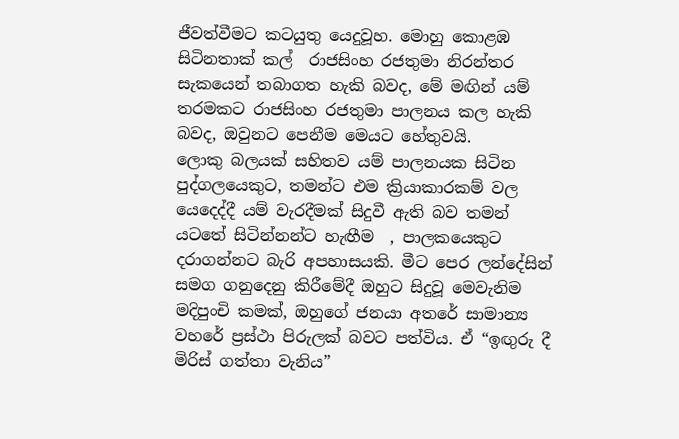ජීවත්වීමට කටයුතු යෙදුවූහ. මොහු කොළඹ සිටිනතාක් කල්  රාජසිංහ රජතුමා නිරන්තර සැකයෙන් තබාගත හැකි බවද, මේ මඟින් යම් තරමකට රාජසිංහ රජතුමා පාලනය කල හැකි බවද, ඔවුනට පෙනීම මෙයට හේතුවයි.
ලොකු බලයක් සහිතව යම් පාලනයක සිටින පුද්ගලයෙකුට, තමන්ට එම ක්‍රියාකාරකම් වල යෙදෙද්දී යම් වැරදීමක් සිදුවී ඇති බව තමන් යටතේ සිටින්නන්ට හැඟීම  , පාලකයෙකුට දරාගන්නට බැරි අපහාසයකි. මීට පෙර ලන්දේසින් සමග ගනුදෙනු කිරීමේදී ඔහුට සිදුවූ මෙවැනිම මදිපුංචි කමක්, ඔහුගේ ජනයා අතරේ සාමාන්‍ය වහරේ ප්‍රස්ථා පිරුලක් බවට පත්විය. ඒ “ඉඟුරු දී මිරිස් ගත්තා වැනිය”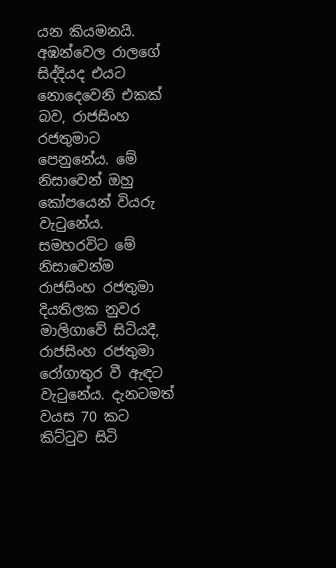යන කියමනයි.
අඹන්වෙල රාලගේ සිද්දියද එයට නොදෙවෙනි එකක් බව, රාජසිංහ රජතුමාට  පෙනුනේය. මේ නිසාවෙන් ඔහු කෝපයෙන් වියරු වැටුනේය.
සමහරවිට මේ නිසාවෙන්ම රාජසිංහ රජතුමා දියතිලක නුවර මාලිගාවේ සිටියදී,  රාජසිංහ රජතුමා රෝගාතුර වී ඇඳට වැටුනේය. දැනටමත් වයස 70 කට කිට්ටුව සිටි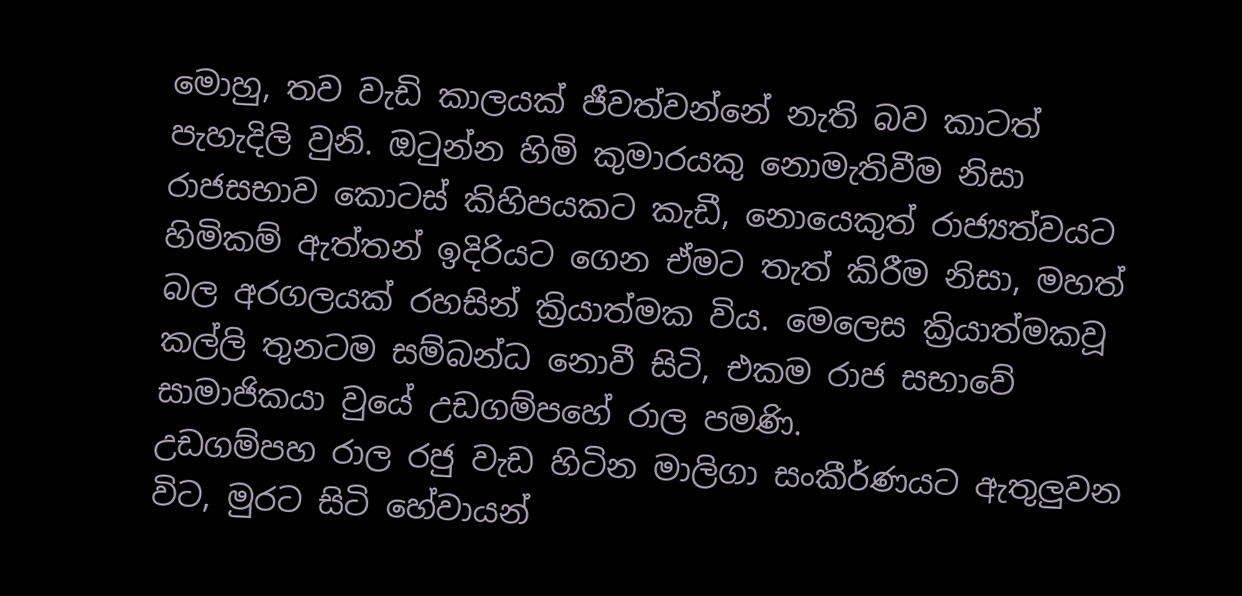මොහු, තව වැඩි කාලයක් ජීවත්වන්නේ නැති බව කාටත් පැහැදිලි වුනි. ඔටුන්න හිමි කුමාරයකු නොමැතිවීම නිසා රාජසභාව කොටස් කිහිපයකට කැඩී, නොයෙකුත් රාජ්‍යත්වයට හිමිකම් ඇත්තන් ඉදිරියට ගෙන ඒමට තැත් කිරීම නිසා, මහත් බල අරගලයක් රහසින් ක්‍රියාත්මක විය. මෙලෙස ක්‍රියාත්මකවූ කල්ලි තුනටම සම්බන්ධ නොවී සිටි, එකම රාජ සභාවේ සාමාජිකයා වුයේ උඩගම්පහේ රාල පමණි.
උඩගම්පහ රාල රජු වැඩ හිටින මාලිගා සංකීර්ණයට ඇතුලුවන විට, මුරට සිටි හේවායන්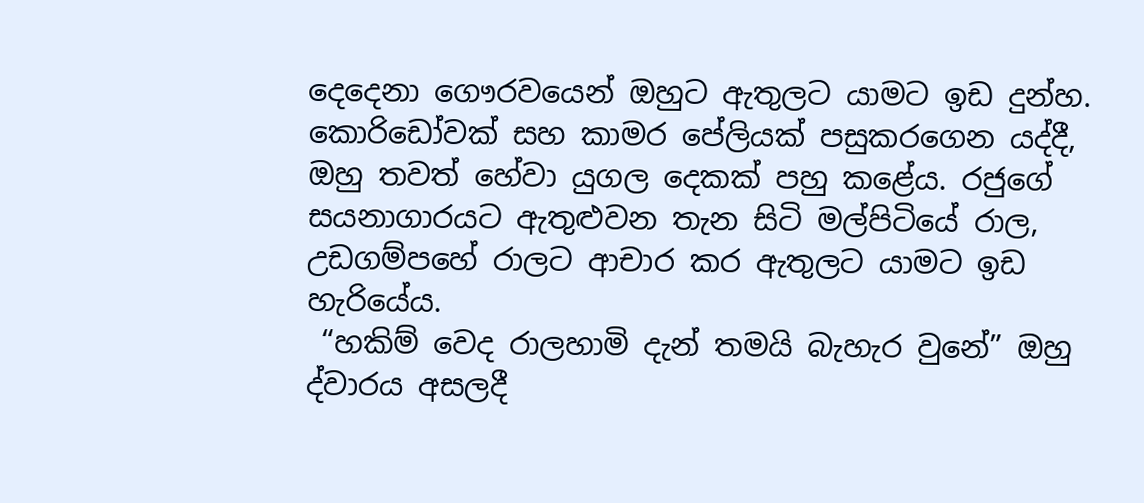දෙදෙනා ගෞරවයෙන් ඔහුට ඇතුලට යාමට ඉඩ දුන්හ. කොරිඩෝවක් සහ කාමර පේලියක් පසුකරගෙන යද්දී, ඔහු තවත් හේවා යුගල දෙකක් පහු කළේය. රජුගේ සයනාගාරයට ඇතුළුවන තැන සිටි මල්පිටියේ රාල, උඩගම්පහේ රාලට ආචාර කර ඇතුලට යාමට ඉඩ හැරියේය.
 “හකිම් වෙද රාලහාමි දැන් තමයි බැහැර වුනේ” ඔහු ද්වාරය අසලදී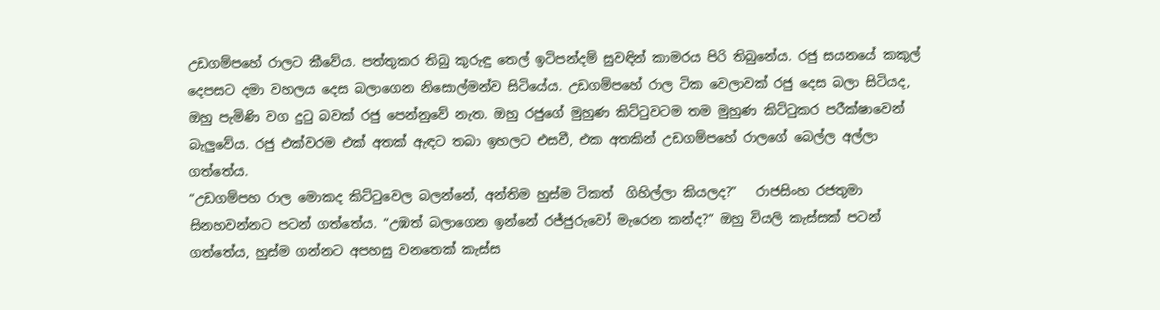උඩගම්පහේ රාලට කීවේය. පත්තුකර තිබු කුරුඳු තෙල් ඉටිපන්දම් සුවඳින් කාමරය පිරි තිබුනේය. රජු සයනයේ කකුල් දෙපසට දමා වහලය දෙස බලාගෙන නිසොල්මන්ව සිටියේය. උඩගම්පහේ රාල ටික වෙලාවක් රජු දෙස බලා සිටියද, ඔහු පැමිණි වග දුටු බවක් රජු පෙන්නුවේ නැත. ඔහු රජුගේ මුහුණ කිට්ටුවටම තම මුහුණ කිට්ටුකර පරීක්ෂාවෙන් බැලුවේය. රජු එක්වරම එක් අතක් ඇඳට තබා ඉහලට එසවී, එක අතකින් උඩගම්පහේ රාලගේ බෙල්ල අල්ලා ගත්තේය.
“උඩගම්පහ රාල මොකද කිට්ටුවෙල බලන්නේ, අන්තිම හුස්ම ටිකත්  ගිහිල්ලා කියලද?”   රාජසිංහ රජතුමා සිනහවන්නට පටන් ගත්තේය. “උඹත් බලාගෙන ඉන්නේ රජ්ජුරුවෝ මැරෙන කන්ද?” ඔහු වියලි කැස්සක් පටන් ගත්තේය, හුස්ම ගන්නට අපහසු වනතෙක් කැස්ස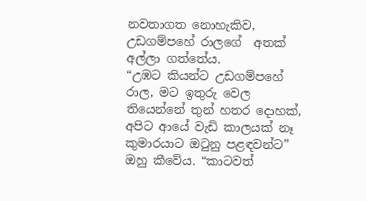නවතාගත නොහැකිව, උඩගම්පහේ රාලගේ  අතක් අල්ලා ගත්තේය.
“උඹට කියන්ට උඩගම්පහේ රාල, මට ඉතුරු වෙල තියෙන්නේ තුන් හතර දොහක්, අපිට ආයේ වැඩි කාලයක් නෑ කුමාරයාට ඔටුනු පළඳවන්ට” ඔහු කීවේය. “කාටවත්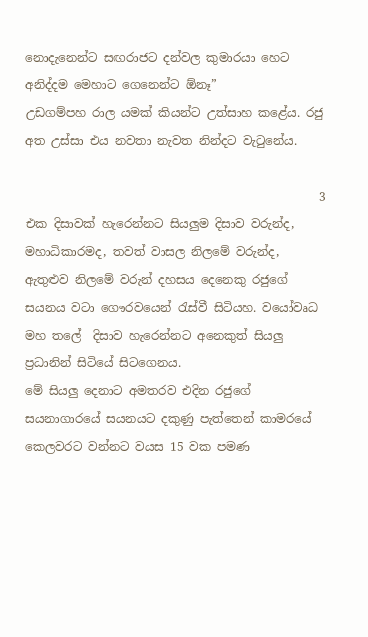නොදැනෙන්ට සඟරාජට දන්වල කුමාරයා හෙට අනිද්දම මෙහාට ගෙනෙන්ට ඕනෑ”
උඩගම්පහ රාල යමක් කියන්ට උත්සාහ කළේය. රජු අත උස්සා එය නවතා නැවත නින්දට වැටුනේය.

                                                 3
එක දිසාවක් හැරෙන්නට සියලුම දිසාව වරුන්ද, මහාධිකාරමද, තවත් වාසල නිලමේ වරුන්ද, ඇතුළුව නිලමේ වරුන් දහසය දෙනෙකු රජුගේ සයනය වටා ගෞරවයෙන් රැස්වී සිටියහ. වයෝවෘධ මහ තලේ  දිසාව හැරෙන්නට අනෙකුත් සියලු ප්‍රධානින් සිටියේ සිටගෙනය.
මේ සියලු දෙනාට අමතරව එදින රජුගේ සයනාගාරයේ සයනයට දකුණු පැත්තෙන් කාමරයේ කෙලවරට වන්නට වයස 15 වක පමණ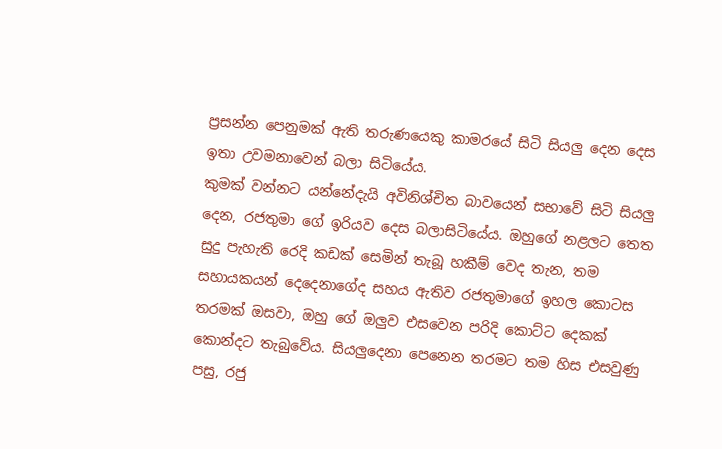ප්‍රසන්න පෙනුමක් ඇති තරුණයෙකු කාමරයේ සිටි සියලු දෙන දෙස  ඉතා උවමනාවෙන් බලා සිටියේය.
කුමක් වන්නට යන්නේදැයි අවිනිශ්චිත බාවයෙන් සභාවේ සිටි සියලු දෙන, රජතුමා ගේ ඉරියව දෙස බලාසිටියේය. ඔහුගේ නළලට තෙත සුදු පැහැති රෙදි කඩක් සෙමින් තැබූ හකීම් වෙද තැන, තම සහායකයන් දෙදෙනාගේද සහය ඇතිව රජතුමාගේ ඉහල කොටස තරමක් ඔසවා, ඔහු ගේ ඔලුව එසවෙන පරිදි කොට්ට දෙකක් කොන්දට තැබුවේය. සියලුදෙනා පෙනෙන තරමට තම හිස එසවුණු පසු, රජු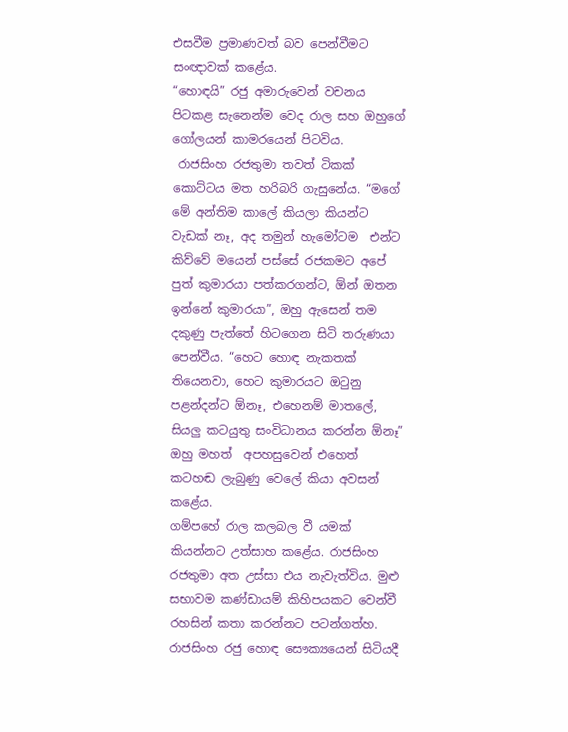එසවීම ප්‍රමාණවත් බව පෙන්වීමට සංඥාවක් කළේය.
“හොඳයි” රජු අමාරුවෙන් වචනය පිටකළ සැනෙන්ම වෙද රාල සහ ඔහුගේ ගෝලයන් කාමරයෙන් පිටවිය.
 රාජසිංහ රජතුමා තවත් ටිකක් කොට්ටය මත හරිබරි ගැසුනේය. “මගේ මේ අන්තිම කාලේ කියලා කියන්ට වැඩක් නෑ, අද තමුන් හැමෝටම  එන්ට කිව්වේ මයෙන් පස්සේ රජකමට අපේ පුත් කුමාරයා පත්කරගන්ට, ඕන් ඔතන ඉන්නේ කුමාරයා”, ඔහු ඇසෙන් තම දකුණු පැත්තේ හිටගෙන සිටි තරුණයා පෙන්වීය. “හෙට හොඳ නැකතක් තියෙනවා, හෙට කුමාරයට ඔටුනු පළන්දන්ට ඕනෑ, එහෙනම් මාතලේ, සියලු කටයුතු සංවිධානය කරන්න ඕනෑ” ඔහු මහත්  අපහසුවෙන් එහෙත් කටහඬ ලැබුණු වෙලේ කියා අවසන් කළේය.
ගම්පහේ රාල කලබල වී යමක් කියන්නට උත්සාහ කළේය. රාජසිංහ රජතුමා අත උස්සා එය නැවැත්විය. මුළු සභාවම කණ්ඩායම් කිහිපයකට වෙන්වී රහසින් කතා කරන්නට පටන්ගත්හ. රාජසිංහ රජු හොඳ සෞක්‍යයෙන් සිටියදී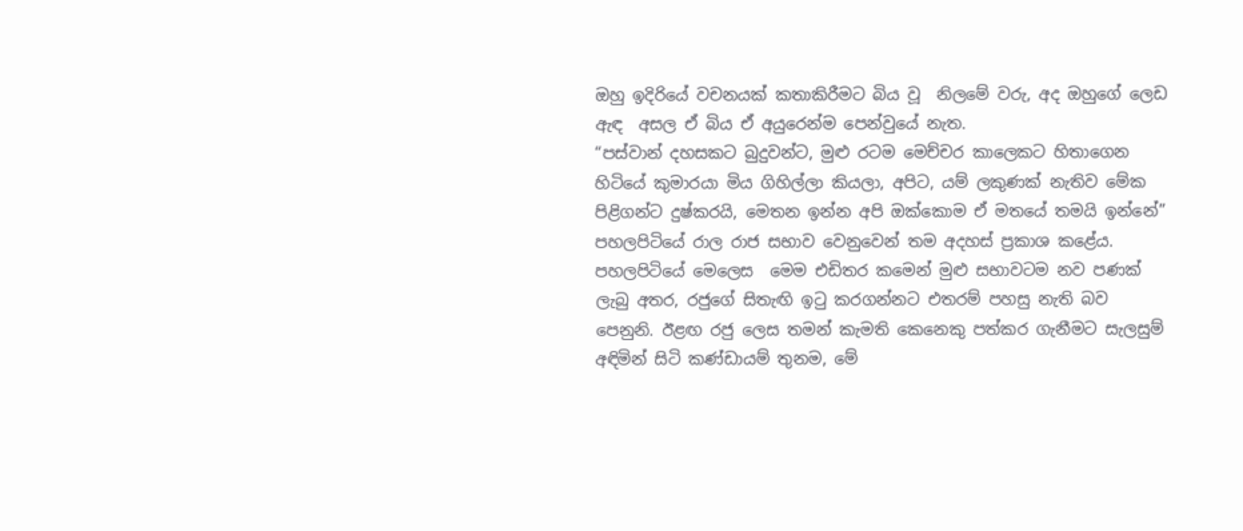ඔහු ඉදිරියේ වචනයක් කතාකිරීමට බිය වූ  නිලමේ වරු, අද ඔහුගේ ලෙඩ ඇඳ  අසල ඒ බිය ඒ අයුරෙන්ම පෙන්වුයේ නැත.
“පස්වාන් දහසකට බුදුවන්ට, මුළු රටම මෙච්චර කාලෙකට හිතාගෙන හිටියේ කුමාරයා මිය ගිහිල්ලා කියලා, අපිට, යම් ලකුණක් නැතිව මේක පිළිගන්ට දුෂ්කරයි, මෙතන ඉන්න අපි ඔක්කොම ඒ මතයේ තමයි ඉන්නේ” පහලපිටියේ රාල රාජ සභාව වෙනුවෙන් තම අදහස් ප්‍රකාශ කළේය. පහලපිටියේ මෙලෙස  මෙම එඩිතර කමෙන් මුළු සභාවටම නව පණක් ලැබු අතර, රජුගේ සිතැඟි ඉටු කරගන්නට එතරම් පහසු නැති බව පෙනුනි. ඊළඟ රජු ලෙස තමන් කැමති කෙනෙකු පත්කර ගැනීමට සැලසුම් අඳිමින් සිටි කණ්ඩායම් තුනම, මේ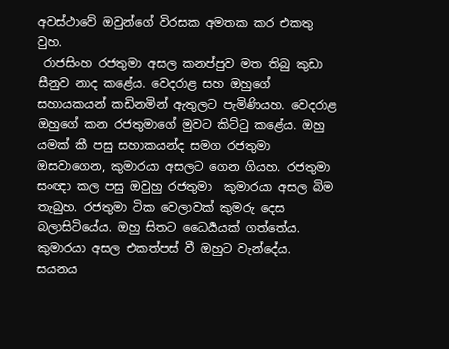අවස්ථාවේ ඔවුන්ගේ විරසක අමතක කර එකතු වුහ.
 රාජසිංහ රජතුමා අසල කනප්පුව මත තිබු කුඩා සීනුව නාද කළේය. වෙදරාළ සහ ඔහුගේ සහායකයන් කඩිනමින් ඇතුලට පැමිණියහ. වෙදරාළ ඔහුගේ කන රජතුමාගේ මුවට කිට්ටු කළේය. ඔහු යමක් කී පසු සහාකයන්ද සමග රජතුමා ඔසවාගෙන, කුමාරයා අසලට ගෙන ගියහ. රජතුමා සංඥා කල පසු ඔවුහු රජතුමා  කුමාරයා අසල බිම තැබුහ. රජතුමා ටික වෙලාවක් කුමරු දෙස බලාසිටියේය. ඔහු සිතට ධෛර්‍යයක් ගත්තේය.  කුමාරයා අසල එකත්පස් වී ඔහුට වැන්දේය.
සයනය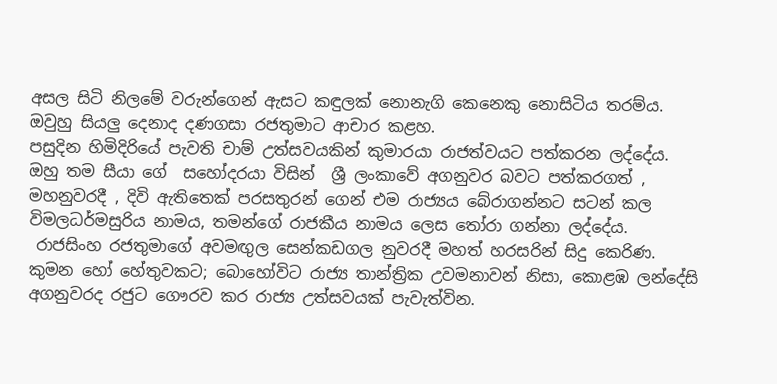අසල සිටි නිලමේ වරුන්ගෙන් ඇසට කඳුලක් නොනැගි කෙනෙකු නොසිටිය තරම්ය. ඔවුහු සියලු දෙනාද දණගසා රජතුමාට ආචාර කළහ.
පසුදින හිමිදිරියේ පැවති චාම් උත්සවයකින් කුමාරයා රාජත්වයට පත්කරන ලද්දේය.  ඔහු තම සීයා ගේ  සහෝදරයා විසින්  ශ්‍රී ලංකාවේ අගනුවර බවට පත්කරගත් , මහනුවරදී , දිවි ඇතිතෙක් පරසතුරන් ගෙන් එම රාජ්‍යය බේරාගන්නට සටන් කල විමලධර්මසුරිය නාමය, තමන්ගේ රාජකීය නාමය ලෙස තෝරා ගන්නා ලද්දේය.
 රාජසිංහ රජතුමාගේ අවමඟුල සෙන්කඩගල නුවරදී මහත් හරසරින් සිදු කෙරිණ. කුමන හෝ හේතුවකට; බොහෝවිට රාජ්‍ය තාන්ත්‍රික උවමනාවන් නිසා, කොළඹ ලන්දේසි අගනුවරද රජුට ගෞරව කර රාජ්‍ය උත්සවයක් පැවැත්වින.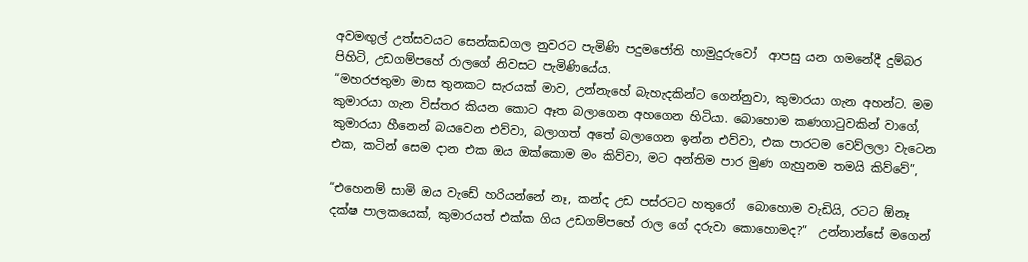අවමඟුල් උත්සවයට සෙන්කඩගල නුවරට පැමිණි පදුමජෝති හාමුදුරුවෝ  ආපසු යන ගමනේදී දුම්බර පිහිටි, උඩගම්පහේ රාලගේ නිවසට පැමිණියේය.
“මහරජතුමා මාස තුනකට සැරයක් මාව, උන්නැහේ බැහැදකින්ට ගෙන්නුවා, කුමාරයා ගැන අහන්ට. මම කුමාරයා ගැන විස්තර කියන කොට ඈත බලාගෙන අහගෙන හිටියා. බොහොම කණගාටුවකින් වාගේ, කුමාරයා හීනෙන් බයවෙන එව්වා, බලාගත් අතේ බලාගෙන ඉන්න එව්වා, එක පාරටම වෙව්ලලා වැටෙන එක, කටින් සෙම දාන එක ඔය ඔක්කොම මං කිව්වා, මට අන්තිම පාර මුණ ගැහුනම තමයි කිව්වේ”,

“එහෙනම් සාමි ඔය වැඩේ හරියන්නේ නෑ, කන්ද උඩ පස්රටට හතුරෝ  බොහොම වැඩියි, රටට ඕනෑ දක්ෂ පාලකයෙක්, කුමාරයත් එක්ක ගිය උඩගම්පහේ රාල ගේ දරුවා කොහොමද?”  උන්නාන්සේ මගෙන්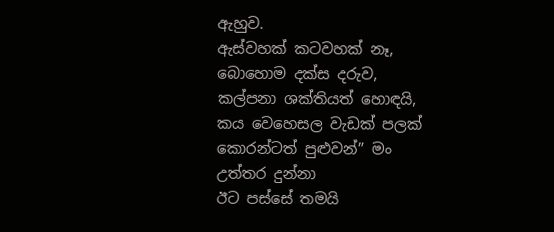ඇහුව.
ඇස්වහක් කටවහක් නෑ, බොහොම දක්ස දරුව, කල්පනා ශක්තියත් හොඳයි, කය වෙහෙසල වැඩක් පලක් කොරන්ටත් පුළුවන්” මං උත්තර දුන්නා
ඊට පස්සේ තමයි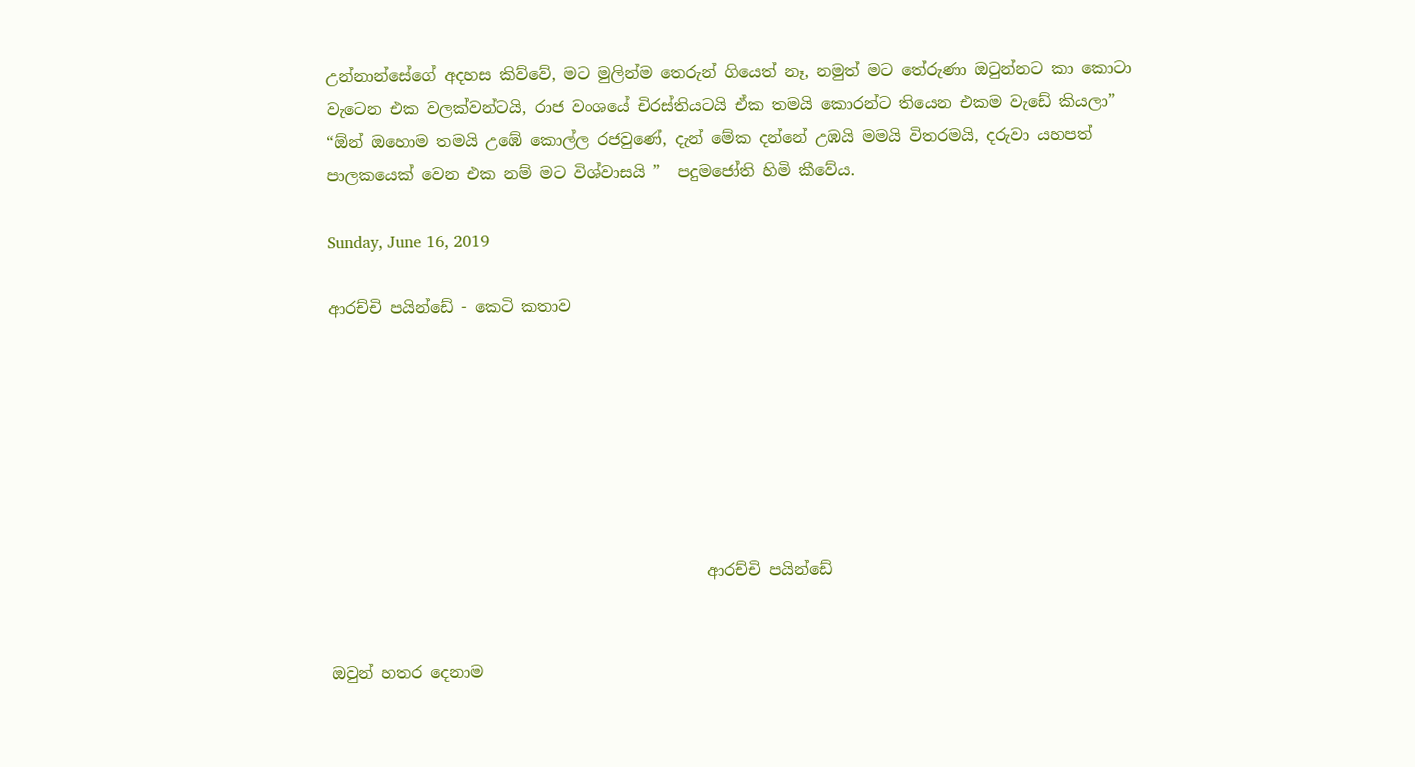උන්නාන්සේගේ අදහස කිව්වේ, මට මුලින්ම තෙරුන් ගියෙත් නෑ, නමුත් මට තේරුණා ඔටුන්නට කා කොටා වැටෙන එක වලක්වන්ටයි, රාජ වංශයේ චිරස්තියටයි ඒක තමයි කොරන්ට තියෙන එකම වැඩේ කියලා”
“ඕන් ඔහොම තමයි උඹේ කොල්ල රජවුණේ, දැන් මේක දන්නේ උඹයි මමයි විතරමයි, දරුවා යහපත් පාලකයෙක් වෙන එක නම් මට විශ්වාසයි ”  පදුමජෝති හිමි කීවේය.

Sunday, June 16, 2019

ආරච්චි පයින්ඩේ - කෙටි කතාව







                                               ආරච්චි පයින්ඩේ


ඔවුන් හතර දෙනාම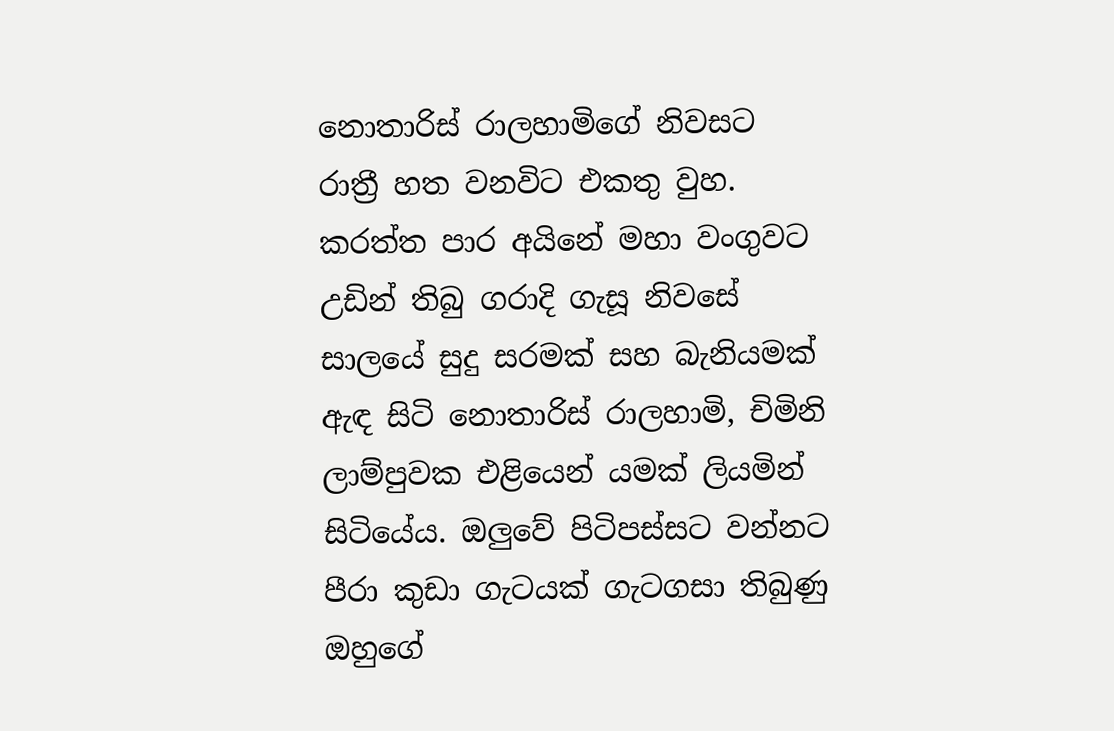නොතාරිස් රාලහාමිගේ නිවසට රාත්‍රී හත වනවිට එකතු වුහ. කරත්ත පාර අයිනේ මහා වංගුවට උඩින් තිබු ගරාදි ගැසූ නිවසේ සාලයේ සුදු සරමක් සහ බැනියමක් ඇඳ සිටි නොතාරිස් රාලහාමි, චිමිනි ලාම්පුවක එළියෙන් යමක් ලියමින් සිටියේය. ඔලුවේ පිටිපස්සට වන්නට පීරා කුඩා ගැටයක් ගැටගසා තිබුණු ඔහුගේ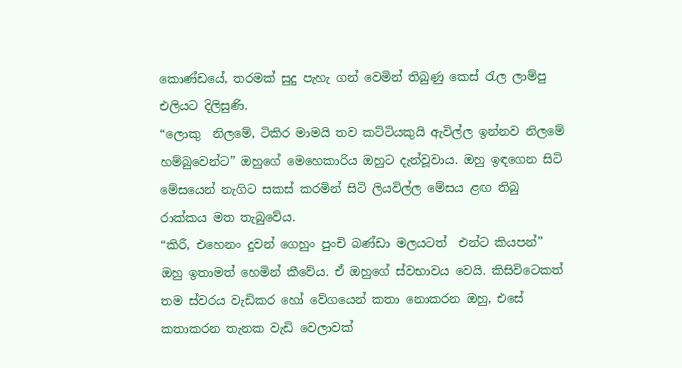කොණ්ඩයේ, තරමක් සුදු පැහැ ගන් වෙමින් තිබුණු කෙස් රැල ලාම්පු එලියට දිලිසුණි.
“ලොකු  නිලමේ, ටිකිර මාමයි තව කට්ටියකුයි ඇවිල්ල ඉන්නව නිලමේ හම්බුවෙන්ට” ඔහුගේ මෙහෙකාරිය ඔහුට දැන්වූවාය. ඔහු ඉඳගෙන සිටි මේසයෙන් නැගිට සකස් කරමින් සිටි ලියවිල්ල මේසය ළඟ තිබු රාක්කය මත තැබුවේය.
“කිරී, එහෙනං දුවන් ගෙහුං පුංචි බණ්ඩා මලයටත්  එන්ට කියපන්” ඔහු ඉතාමත් හෙමින් කීවේය. ඒ ඔහුගේ ස්වභාවය වෙයි. කිසිවිටෙකත් තම ස්වරය වැඩිකර හෝ වේගයෙන් කතා නොකරන ඔහු, එසේ කතාකරන තැනක වැඩි වෙලාවක්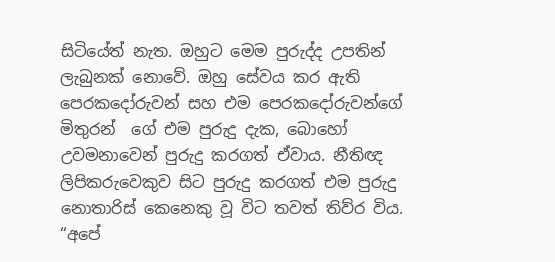සිටියේත් නැත. ඔහුට මෙම පුරුද්ද උපතින් ලැබුනක් නොවේ. ඔහු සේවය කර ඇති පෙරකදෝරුවන් සහ එම පෙරකදෝරුවන්ගේ මිතුරන්  ගේ එම පුරුදු දැක, බොහෝ උවමනාවෙන් පුරුදු කරගත් ඒවාය. නීතිඥ ලිපිකරුවෙකුව සිට පුරුදු කරගත් එම පුරුදු නොතාරිස් කෙනෙකු වූ විට තවත් තිව්ර විය.
“අපේ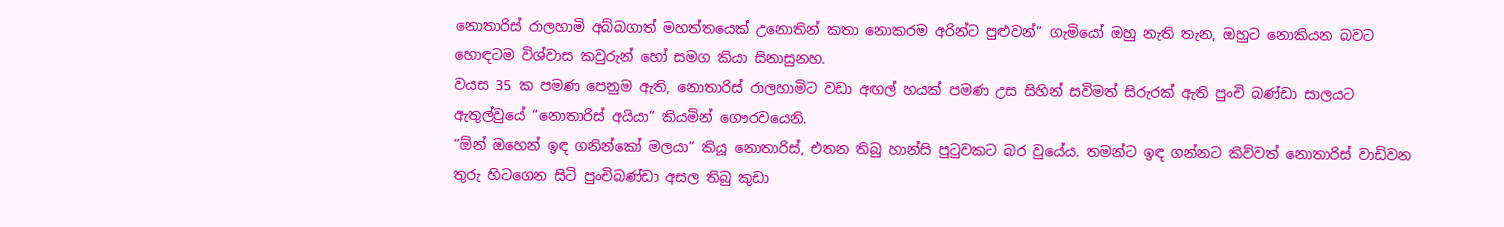නොතාරිස් රාලහාමි අබ්බගාත් මහත්තයෙක් උනොතින් කතා නොකරම අරින්ට පුළුවන්” ගැමියෝ ඔහු නැති තැන, ඔහුට නොකියන බවට හොඳටම විශ්වාස කවුරුන් හෝ සමග කියා සිනාසුනහ.
වයස 35 ක පමණ පෙනුම ඇති, නොතාරිස් රාලහාමිට වඩා අඟල් හයක් පමණ උස සිහින් සවිමත් සිරුරක් ඇති පුංචි බණ්ඩා සාලයට ඇතුල්වුයේ “නොතාරිස් අයියා” කියමින් ගෞරවයෙනි.
“ඕන් ඔහෙන් ඉඳ ගනින්කෝ මලයා” කියූ නොතාරිස්, එතන තිබු හාන්සි පුටුවකට බර වුයේය. තමන්ට ඉඳ ගන්නට කිව්වත් නොතාරිස් වාඩිවන තුරු හිටගෙන සිටි පුංචිබණ්ඩා අසල තිබු කුඩා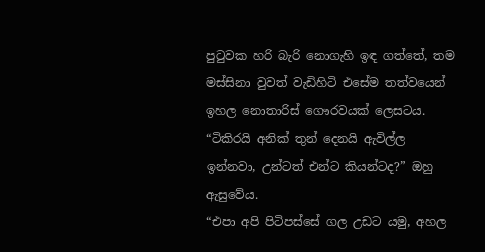පුටුවක හරි බැරි නොගැහි ඉඳ ගත්තේ, තම මස්සිනා වුවත් වැඩිහිටි එසේම තත්වයෙන් ඉහල නොතාරිස් ගෞරවයක් ලෙසටය.
“ටිකිරයි අනික් තුන් දෙනයි ඇවිල්ල ඉන්නවා, උන්ටත් එන්ට කියන්ටද?” ඔහු ඇසුවේය.
“එපා අපි පිටිපස්සේ ගල උඩට යමු, අහල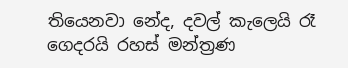තියෙනවා නේද, දවල් කැලෙයි රෑ ගෙදරයි රහස් මන්ත්‍රණ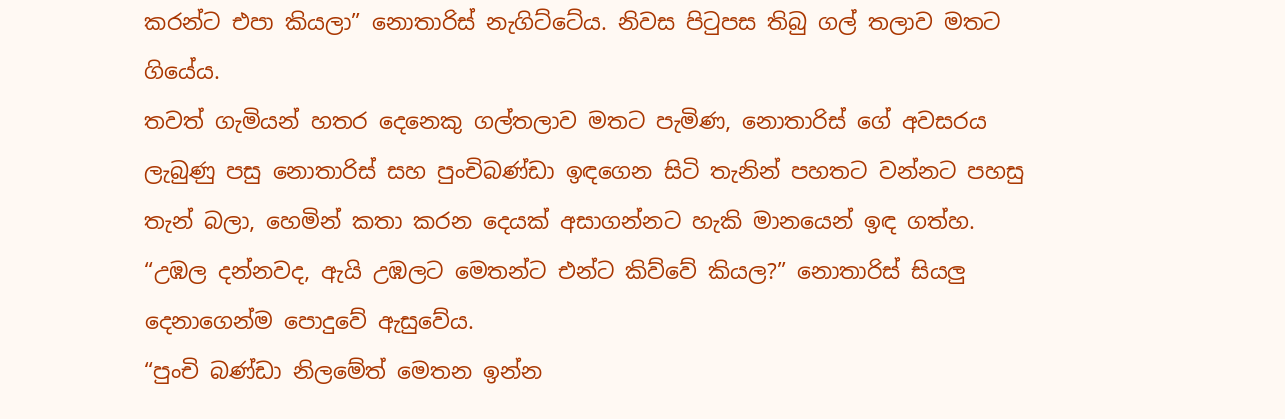කරන්ට එපා කියලා” නොතාරිස් නැගිට්ටේය. නිවස පිටුපස තිබු ගල් තලාව මතට ගියේය.
තවත් ගැමියන් හතර දෙනෙකු ගල්තලාව මතට පැමිණ, නොතාරිස් ගේ අවසරය ලැබුණු පසු නොතාරිස් සහ පුංචිබණ්ඩා ඉඳගෙන සිටි තැනින් පහතට වන්නට පහසු තැන් බලා, හෙමින් කතා කරන දෙයක් අසාගන්නට හැකි මානයෙන් ඉඳ ගත්හ.
“උඹල දන්නවද, ඇයි උඹලට මෙතන්ට එන්ට කිව්වේ කියල?” නොතාරිස් සියලු දෙනාගෙන්ම පොදුවේ ඇසුවේය.
“පුංචි බණ්ඩා නිලමේත් මෙතන ඉන්න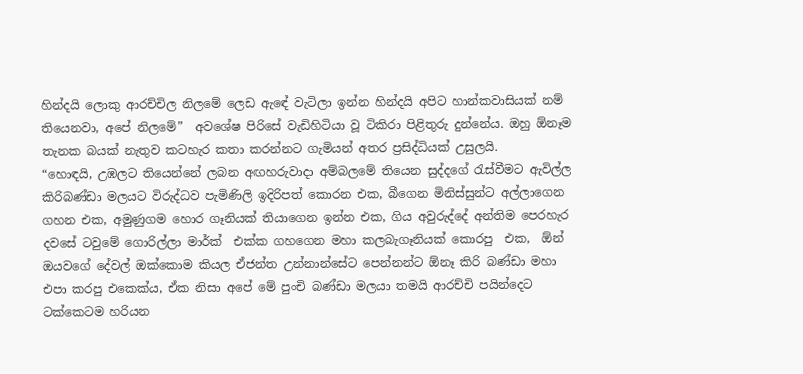හින්දයි ලොකු ආරච්චිල නිලමේ ලෙඩ ඇඳේ වැටිලා ඉන්න හින්දයි අපිට හාන්කවාසියක් නම් තියෙනවා, අපේ නිලමේ”  අවශේෂ පිරිසේ වැඩිහිටියා වූ ටිකිරා පිළිතුරු දුන්නේය. ඔහු ඕනෑම තැනක බයක් නැතුව කටහැර කතා කරන්නට ගැමියන් අතර ප්‍රසිද්ධියක් උසුලයි.
“හොඳයි, උඹලට තියෙන්නේ ලබන අඟහරුවාදා අම්බලමේ තියෙන සුද්දගේ රැස්වීමට ඇවිල්ල කිරිබණ්ඩා මලයට විරුද්ධව පැමිණිලි ඉදිරිපත් කොරන එක, බීගෙන මිනිස්සුන්ට අල්ලාගෙන ගහන එක, අමුණුගම හොර ගෑනියක් තියාගෙන ඉන්න එක, ගිය අවුරුද්දේ අන්තිම පෙරහැර දවසේ ටවුමේ ගොරිල්ලා මාර්ක්  එක්ක ගහගෙන මහා කලබැගෑනියක් කොරපු  එක,  ඕන් ඔයවගේ දේවල් ඔක්කොම කියල ඒජන්ත උන්නාන්සේට පෙන්නන්ට ඕනෑ කිරි බණ්ඩා මහා එපා කරපු එකෙක්ය, ඒක නිසා අපේ මේ පුංචි බණ්ඩා මලයා තමයි ආරච්චි පයින්දෙට ටක්කෙටම හරියන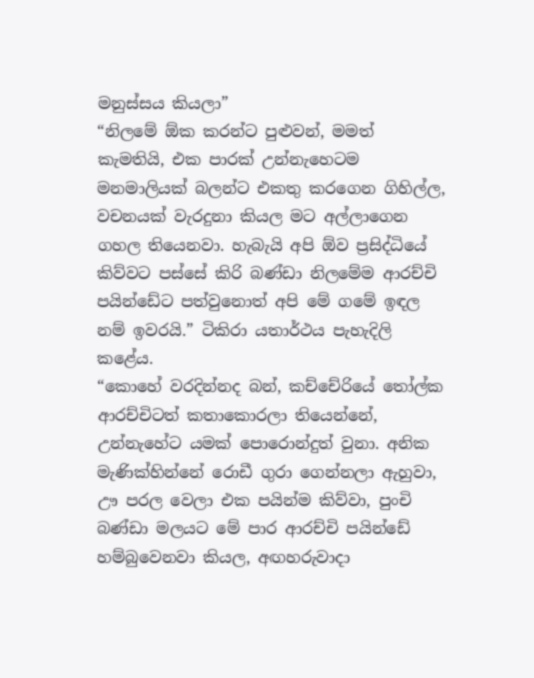මනුස්සය කියලා”
“නිලමේ ඕක කරන්ට පුළුවන්, මමත් කැමතියි, එක පාරක් උන්නැහෙටම මනමාලියක් බලන්ට එකතු කරගෙන ගිහිල්ල, වචනයක් වැරදුනා කියල මට අල්ලාගෙන ගහල තියෙනවා. හැබැයි අපි ඕව ප්‍රසිද්ධියේ කිව්වට පස්සේ කිරි බණ්ඩා නිලමේම ආරච්චි පයින්ඩේට පත්වුනොත් අපි මේ ගමේ ඉඳල නම් ඉවරයි.” ටිකිරා යතාර්ථය පැහැදිලි කළේය.
“කොහේ වරදින්නද බන්, කච්චේරියේ තෝල්ක ආරච්චිටත් කතාකොරලා තියෙන්නේ, උන්නැහේට යමක් පොරොන්දුත් වුනා. අනික මැණික්හින්නේ රොඩී ගුරා ගෙන්නලා ඇහුවා, ඌ පරල වෙලා එක පයින්ම කිව්වා, පුංචි බණ්ඩා මලයට මේ පාර ආරච්චි පයින්ඩේ හම්බුවෙනවා කියල, අඟහරුවාදා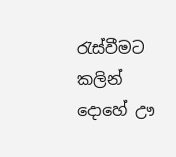රැස්වීමට කලින් දොහේ ඌ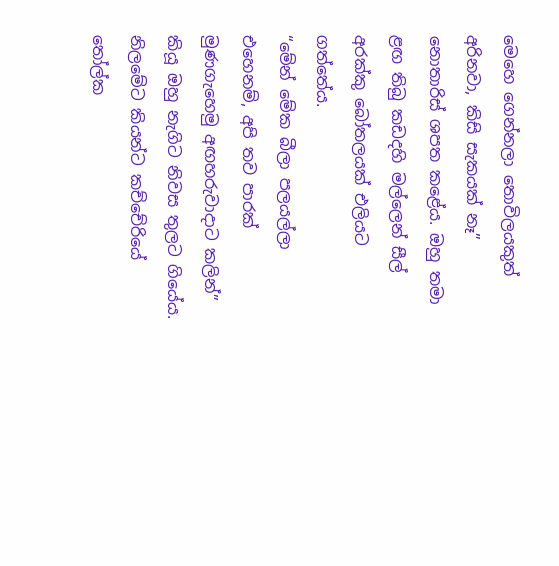මෙහෙ ගෙන්නලා තොවිලයකුත් අරිනවා, කිසි සැකයක් නෑ” නොතාරිස් ශපත කළේය. ඔහු තමා ළඟ තිබු කඩදහි මල්ලෙන් සීල් අරක්කු බෝතලයක් එලියට ගත්තේය.
“මේන් මේක බීලා පලයල්ලා එහෙනම්, අපි තව පාරක් මුණගැහෙමු අඟහරුවාදාට කලින්” කියූ ඔහු නැගිට නිවස තුලට ගියේය.
නිලමේට කියන්ට කච්චේරියේ තෝල්ක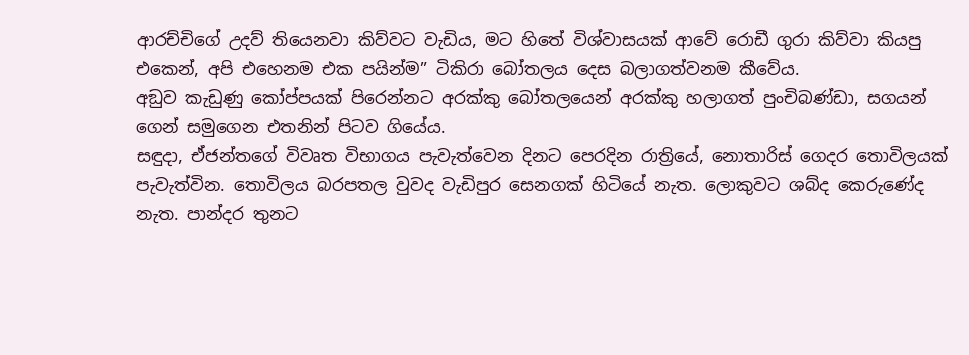ආරච්චිගේ උදව් තියෙනවා කිව්වට වැඩිය, මට හිතේ විශ්වාසයක් ආවේ රොඩී ගුරා කිව්වා කියපු එකෙන්, අපි එහෙනම එක පයින්ම” ටිකිරා බෝතලය දෙස බලාගත්වනම කීවේය.
අඞුව කැඩුණු කෝප්පයක් පිරෙන්නට අරක්කු බෝතලයෙන් අරක්කු හලාගත් පුංචිබණ්ඩා, සගයන් ගෙන් සමුගෙන එතනින් පිටව ගියේය.
සඳුදා, ඒජන්තගේ විවෘත විභාගය පැවැත්වෙන දිනට පෙරදින රාත්‍රියේ, නොතාරිස් ගෙදර තොවිලයක් පැවැත්වින. තොවිලය බරපතල වුවද වැඩිපුර සෙනගක් හිටියේ නැත. ලොකුවට ශබ්ද කෙරුණේද නැත. පාන්දර තුනට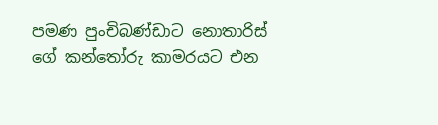පමණ පුංචිබණ්ඩාට නොතාරිස් ගේ කන්තෝරු කාමරයට එන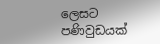ලෙසට පණිවුඩයක්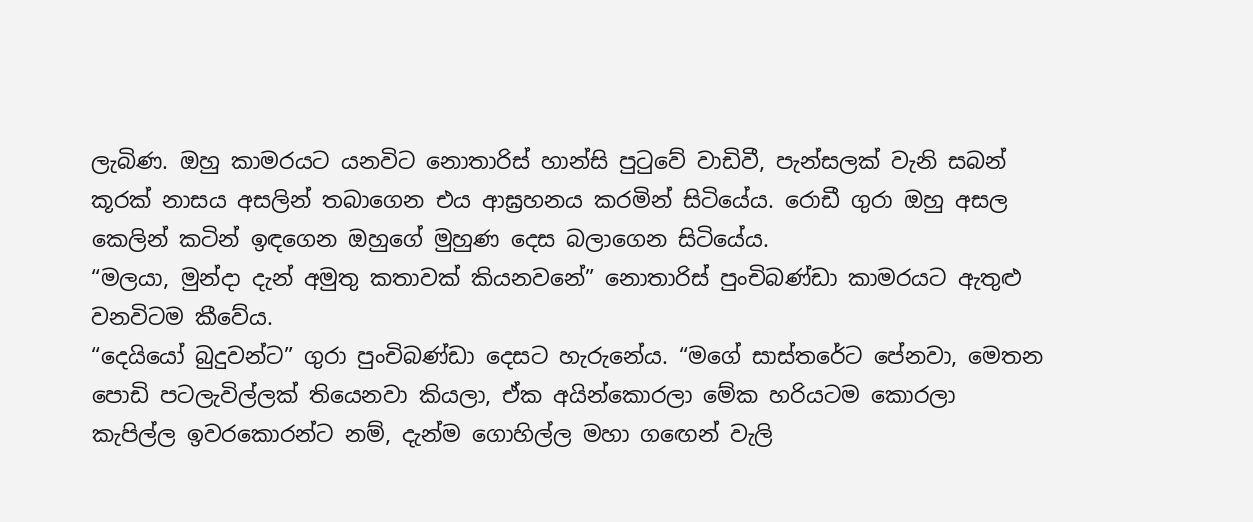ලැබිණ. ඔහු කාමරයට යනවිට නොතාරිස් හාන්සි පුටුවේ වාඩිවී, පැන්සලක් වැනි සබන් කූරක් නාසය අසලින් තබාගෙන එය ආඝ්‍රහනය කරමින් සිටියේය. රොඩී ගුරා ඔහු අසල කෙලින් කටින් ඉඳගෙන ඔහුගේ මුහුණ දෙස බලාගෙන සිටියේය.
“මලයා, මුන්දා දැන් අමුතු කතාවක් කියනවනේ” නොතාරිස් පුංචිබණ්ඩා කාමරයට ඇතුළු වනවිටම කීවේය.
“දෙයියෝ බුදුවන්ට” ගුරා පුංචිබණ්ඩා දෙසට හැරුනේය. “මගේ සාස්තරේට පේනවා, මෙතන පොඩි පටලැවිල්ලක් තියෙනවා කියලා, ඒක අයින්කොරලා මේක හරියටම කොරලා කැපිල්ල ඉවරකොරන්ට නම්, දැන්ම ගොහිල්ල මහා ගඟෙන් වැලි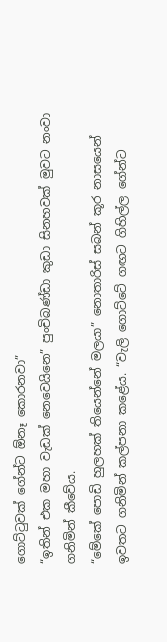ගොට්ටුවක් ගේන්ට ඕනෑ කොරනවා”
“ඉතින් එක මහා වැඩක් නෙවෙයිනෙ” පුංචිබණ්ඩා කුඩා සිනහවක් මුවට නංවා ගනිමින් කීවේය.
“මේකේ පොඩි හුලහක් තියෙන්නේ මලයා” නොතාරිස් සබන් කූර නාසයෙන් ඉවතට ගනිමින් කල්පනා කළේය. “වැලි ගොට්ටේ ගඟට ගිහිල්ල ගේන්ට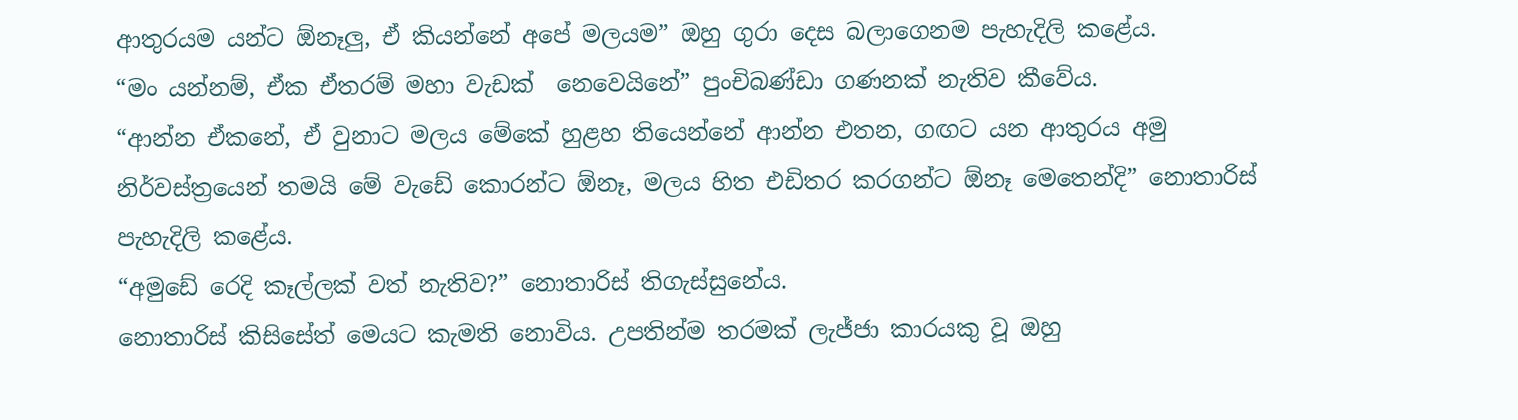ආතුරයම යන්ට ඕනෑලු, ඒ කියන්නේ අපේ මලයම” ඔහු ගුරා දෙස බලාගෙනම පැහැදිලි කළේය.
“මං යන්නම්, ඒක ඒතරම් මහා වැඩක්  නෙවෙයිනේ” පුංචිබණ්ඩා ගණනක් නැතිව කීවේය.
“ආන්න ඒකනේ, ඒ වුනාට මලය මේකේ හුළහ තියෙන්නේ ආන්න එතන, ගඟට යන ආතුරය අමු නිර්වස්ත්‍රයෙන් තමයි මේ වැඩේ කොරන්ට ඕනෑ, මලය හිත එඩිතර කරගන්ට ඕනෑ මෙතෙන්දි” නොතාරිස් පැහැදිලි කළේය.
“අමුඩේ රෙදි කෑල්ලක් වත් නැතිව?” නොතාරිස් තිගැස්සුනේය.
නොතාරිස් කිසිසේත් මෙයට කැමති නොවිය. උපතින්ම තරමක් ලැජ්ජා කාරයකු වූ ඔහු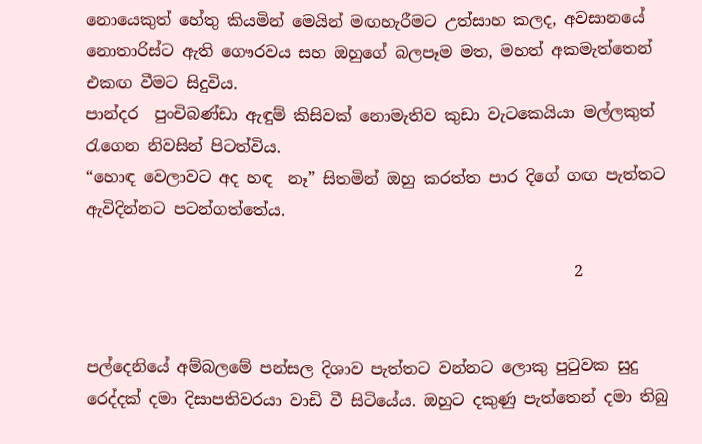නොයෙකුත් හේතු කියමින් මෙයින් මඟහැරීමට උත්සාහ කලද, අවසානයේ නොතාරිස්ට ඇති ගෞරවය සහ ඔහුගේ බලපෑම මත, මහත් අකමැත්තෙන් එකඟ වීමට සිදුවිය.
පාන්දර  පුංචිබණ්ඩා ඇඳුම් කිසිවක් නොමැතිව කුඩා වැටකෙයියා මල්ලකුත් රැගෙන නිවසින් පිටත්විය.
“හොඳ වෙලාවට අද හඳ  නෑ” සිතමින් ඔහු කරත්ත පාර දිගේ ගඟ පැත්තට ඇවිදින්නට පටන්ගත්තේය.

                                                             2


පල්දෙනියේ අම්බලමේ පන්සල දිශාව පැත්තට වන්නට ලොකු පුටුවක සුදු රෙද්දක් දමා දිසාපතිවරයා වාඩි වී සිටියේය. ඔහුට දකුණු පැත්තෙන් දමා තිබු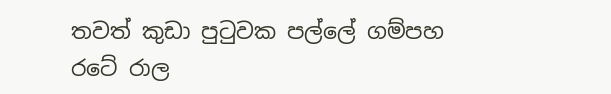තවත් කුඩා පුටුවක පල්ලේ ගම්පහ රටේ රාල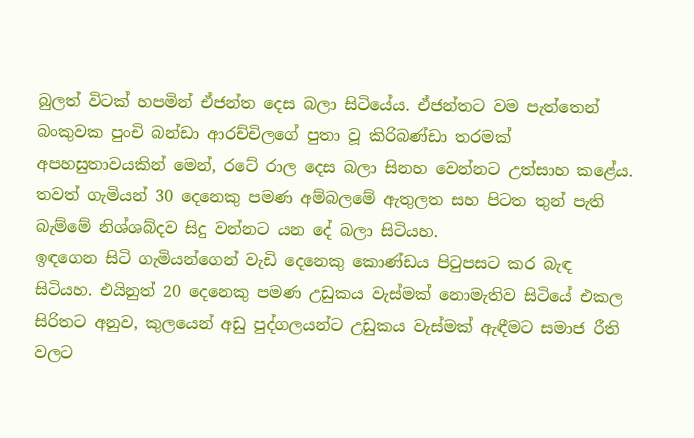බුලත් විටක් හපමින් ඒජන්ත දෙස බලා සිටියේය. ඒජන්තට වම පැත්තෙන් බංකුවක පුංචි බන්ඩා ආරච්චිලගේ පුතා වූ කිරිබණ්ඩා තරමක් අපහසුතාවයකින් මෙන්, රටේ රාල දෙස බලා සිනහ වෙන්නට උත්සාහ කළේය. තවත් ගැමියන් 30 දෙනෙකු පමණ අම්බලමේ ඇතුලත සහ පිටත තුන් පැති බැම්මේ නිශ්ශබ්දව සිදු වන්නට යන දේ බලා සිටියහ.
ඉඳගෙන සිටි ගැමියන්ගෙන් වැඩි දෙනෙකු කොණ්ඩය පිටුපසට කර බැඳ සිටියහ. එයිනුත් 20 දෙනෙකු පමණ උඩුකය වැස්මක් නොමැතිව සිටියේ එකල සිරිතට අනුව, කුලයෙන් අඩු පුද්ගලයන්ට උඩුකය වැස්මක් ඇඳීමට සමාජ රීති වලට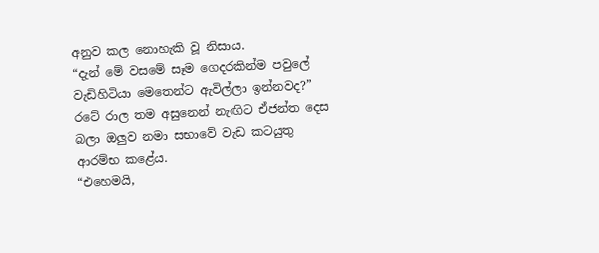අනුව කල නොහැකි වූ නිසාය.
“දැන් මේ වසමේ සෑම ගෙදරකින්ම පවුලේ වැඩිහිටියා මෙතෙන්ට ඇවිල්ලා ඉන්නවද?” රටේ රාල තම අසුනෙන් නැඟිට ඒජන්ත දෙස බලා ඔලුව නමා සභාවේ වැඩ කටයුතු ආරම්භ කළේය.
“එහෙමයි,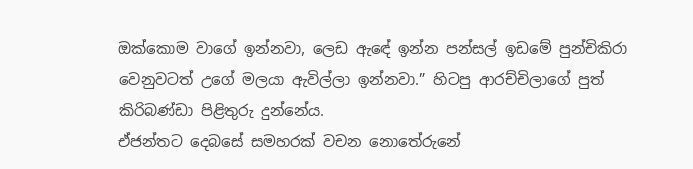ඔක්කොම වාගේ ඉන්නවා, ලෙඩ ඇඳේ ඉන්න පන්සල් ඉඩමේ පුන්චිකිරා වෙනුවටත් උගේ මලයා ඇවිල්ලා ඉන්නවා.” හිටපු ආරච්චිලාගේ පුත් කිරිබණ්ඩා පිළිතුරු දුන්නේය.
ඒජන්තට දෙබසේ සමහරක් වචන නොතේරුනේ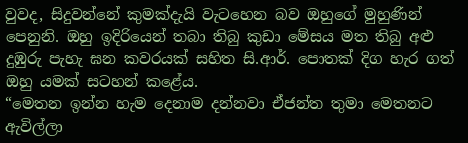වුවද, සිදුවන්නේ කුමක්දැයි වැටහෙන බව ඔහුගේ මුහුණින් පෙනුනි. ඔහු ඉදිරියෙන් තබා තිබු කුඩා මේසය මත තිබු අළු දුඹුරු පැහැ ඝන කවරයක් සහිත සි.ආර්. පොතක් දිග හැර ගත් ඔහු යමක් සටහන් කළේය.
“මෙතන ඉන්න හැම දෙනාම දන්නවා ඒජන්ත තුමා මෙතනට ඇවිල්ලා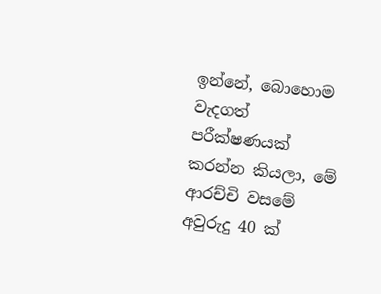ඉන්නේ, බොහොම වැදගත් පරීක්ෂණයක් කරන්න කියලා, මේ ආරච්චි වසමේ අවුරුදු 40 ක්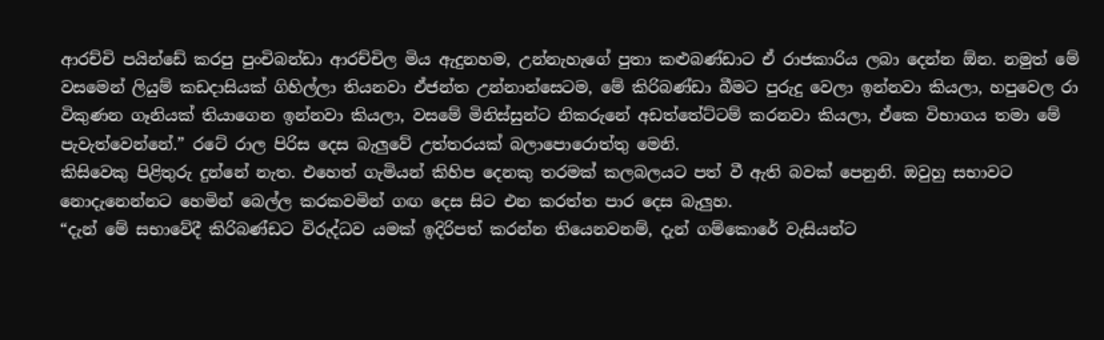ආරච්චි පයින්ඩේ කරපු පුංචිබන්ඩා ආරච්චිල මිය ඇදුනහම, උන්නැහැගේ පුතා කළුබණ්ඩාට ඒ රාජකාරිය ලබා දෙන්න ඕන. නමුත් මේ වසමෙන් ලියුම් කඩදාසියක් ගිහිල්ලා තියනවා ඒජන්ත උන්නාන්සෙටම, මේ කිරිබණ්ඩා බීමට පුරුදු වෙලා ඉන්නවා කියලා, හපුවෙල රා විකුණන ගෑනියක් තියාගෙන ඉන්නවා කියලා, වසමේ මිනිස්සුන්ට නිකරුනේ අඩත්තේට්ටම් කරනවා කියලා, ඒකෙ විභාගය තමා මේ පැවැත්වෙන්නේ.” රටේ රාල පිරිස දෙස බැලුවේ උත්තරයක් බලාපොරොත්තු මෙනි.
කිසිවෙකු පිළිතුරු දුන්නේ නැත. එහෙත් ගැමියන් කිහිප දෙනකු තරමක් කලබලයට පත් වී ඇති බවක් පෙනුනි. ඔවුහු සභාවට නොදැනෙන්නට හෙමින් බෙල්ල කරකවමින් ගඟ දෙස සිට එන කරත්ත පාර දෙස බැලුහ.
“දැන් මේ සභාවේදී කිරිබණ්ඩට විරුද්ධව යමක් ඉදිරිපත් කරන්න තියෙනවනම්, දැන් ගම්කොරේ වැසියන්ට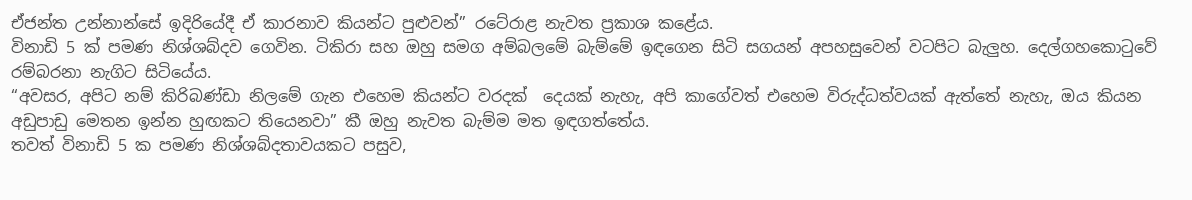ඒජන්ත උන්නාන්සේ ඉදිරියේදී ඒ කාරනාව කියන්ට පුළුවන්” රටේරාළ නැවත ප්‍රකාශ කළේය.
විනාඩි 5 ක් පමණ නිශ්ශබ්දව ගෙවින. ටිකිරා සහ ඔහු සමග අම්බලමේ බැම්මේ ඉඳගෙන සිටි සගයන් අපහසුවෙන් වටපිට බැලුහ. දෙල්ගහකොටුවේ රම්බරනා නැගිට සිටියේය.
“අවසර, අපිට නම් කිරිබණ්ඩා නිලමේ ගැන එහෙම කියන්ට වරදක්  දෙයක් නැහැ, අපි කාගේවත් එහෙම විරුද්ධත්වයක් ඇත්තේ නැහැ, ඔය කියන අඩුපාඩු මෙතන ඉන්න හුඟකට තියෙනවා” කී ඔහු නැවත බැම්ම මත ඉඳගත්තේය.
තවත් විනාඩි 5 ක පමණ නිශ්ශබ්දතාවයකට පසුව,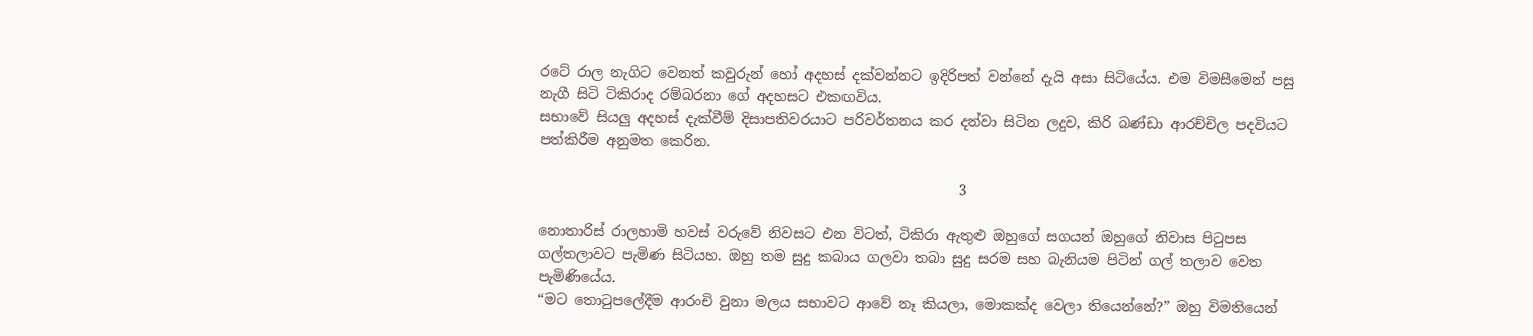රටේ රාල නැගිට වෙනත් කවුරුන් හෝ අදහස් දක්වන්නට ඉදිරිපත් වන්නේ දැයි අසා සිටියේය. එම විමසීමෙන් පසු නැගී සිටි ටිකිරාද රම්බරනා ගේ අදහසට එකඟවිය.
සභාවේ සියලු අදහස් දැක්වීම් දිසාපතිවරයාට පරිවර්තනය කර දන්වා සිටින ලදුව, කිරි බණ්ඩා ආරච්චිල පදවියට පත්කිරීම අනුමත කෙරින.

                                                            3

නොතාරිස් රාලහාමි හවස් වරුවේ නිවසට එන විටත්, ටිකිරා ඇතුළු ඔහුගේ සගයන් ඔහුගේ නිවාස පිටුපස ගල්තලාවට පැමිණ සිටියහ. ඔහු තම සුදු කබාය ගලවා තබා සුදු සරම සහ බැනියම පිටින් ගල් තලාව වෙත පැමිණියේය.
“මට තොටුපලේදීම ආරංචි වුනා මලය සභාවට ආවේ නෑ කියලා, මොකක්ද වෙලා තියෙන්නේ?” ඔහු විමතියෙන්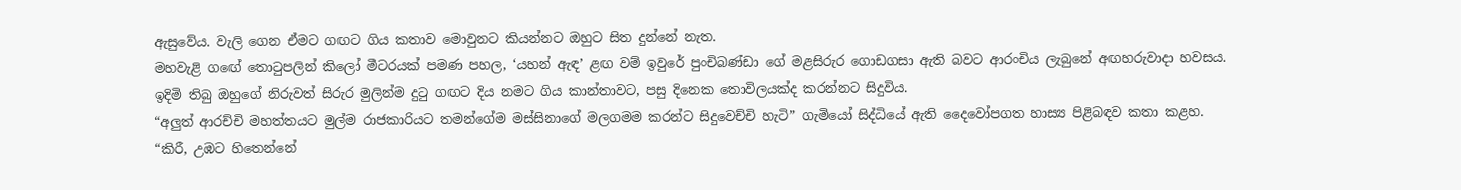ඇසුවේය. වැලි ගෙන ඒමට ගඟට ගිය කතාව මොවුනට කියන්නට ඔහුට සිත දුන්නේ නැත.
මහවැළි ගඟේ තොටුපලින් කිලෝ මීටරයක් පමණ පහල, ‘යහන් ඇඳ’ ළඟ වම් ඉවුරේ පුංචිබණ්ඩා ගේ මළසිරුර ගොඩගසා ඇති බවට ආරංචිය ලැබුනේ අඟහරුවාදා හවසය. ඉදිමි තිබු ඔහුගේ නිරුවත් සිරුර මුලින්ම දුටු ගඟට දිය නමට ගිය කාන්තාවට, පසු දිනෙක තොවිලයක්ද කරන්නට සිදුවිය.
“අලුත් ආරච්චි මහත්තයට මුල්ම රාජකාරියට තමන්ගේම මස්සිනාගේ මලගමම කරන්ට සිදුවෙච්චි හැටි” ගැමියෝ සිද්ධියේ ඇති දෛවෝපගත හාස්‍ය පිළිබඳව කතා කළහ.
“කිරී, උඹට හිතෙන්නේ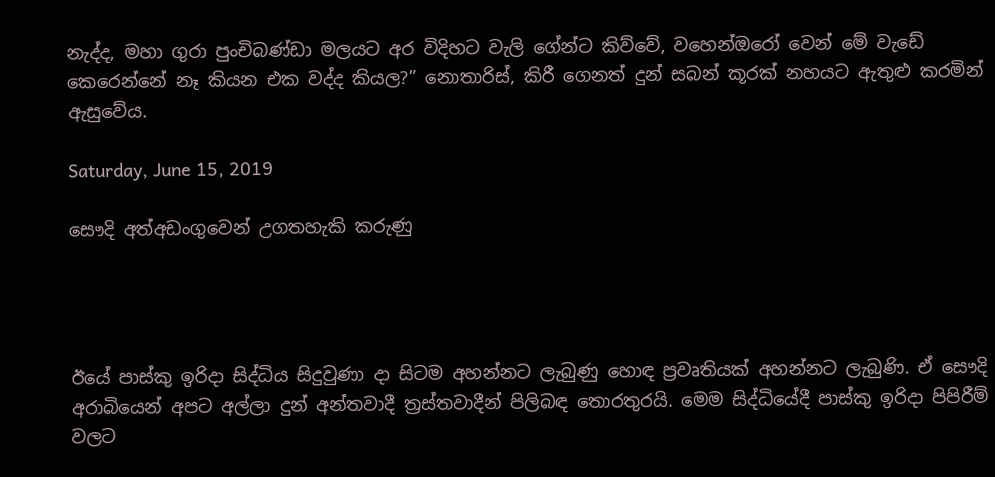නැද්ද, මහා ගුරා පුංචිබණ්ඩා මලයට අර විදිහට වැලි ගේන්ට කිව්වේ, වහෙන්ඔරෝ වෙන් මේ වැඩේ කෙරෙන්නේ නෑ කියන එක වද්ද කියල?” නොතාරිස්, කිරී ගෙනත් දුන් සබන් කූරක් නහයට ඇතුළු කරමින් ඇසුවේය.

Saturday, June 15, 2019

සෞදි අත්අඩංගුවෙන් උගතහැකි කරුණු




ඊයේ පාස්කු ඉරිදා සිද්ධිය සිදුවුණා දා සිටම අහන්නට ලැබුණු හොඳ ප්‍රවෘතියක් අහන්නට ලැබුණි. ඒ සෞදි අරාබියෙන් අපට අල්ලා දුන් අන්තවාදී ත්‍රස්තවාදීන් පිලිබඳ තොරතුරයි. මෙම සිද්ධියේදී පාස්කු ඉරිදා පිපිරීම් වලට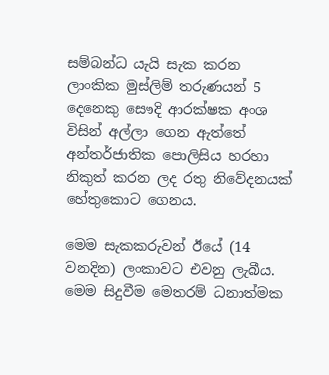සම්බන්ධ යැයි සැක කරන ලාංකික මුස්ලිම් තරුණයන් 5 දෙනෙකු සෞදි ආරක්ෂක අංශ විසින් අල්ලා ගෙන ඇත්තේ අන්තර්ජාතික පොලිසිය හරහා නිකුත් කරන ලද රතු නිවේදනයක් හේතුකොට ගෙනය.

මෙම සැකකරුවන් ඊයේ (14 වනදින) ලංකාවට එවනු ලැබීය. මෙම සිදුවීම මෙතරම් ධනාත්මක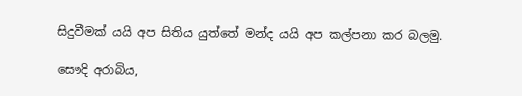සිදුවීමක් යයි අප සිතිය යුත්තේ මන්ද යයි අප කල්පනා කර බලමු.

සෞදි අරාබිය,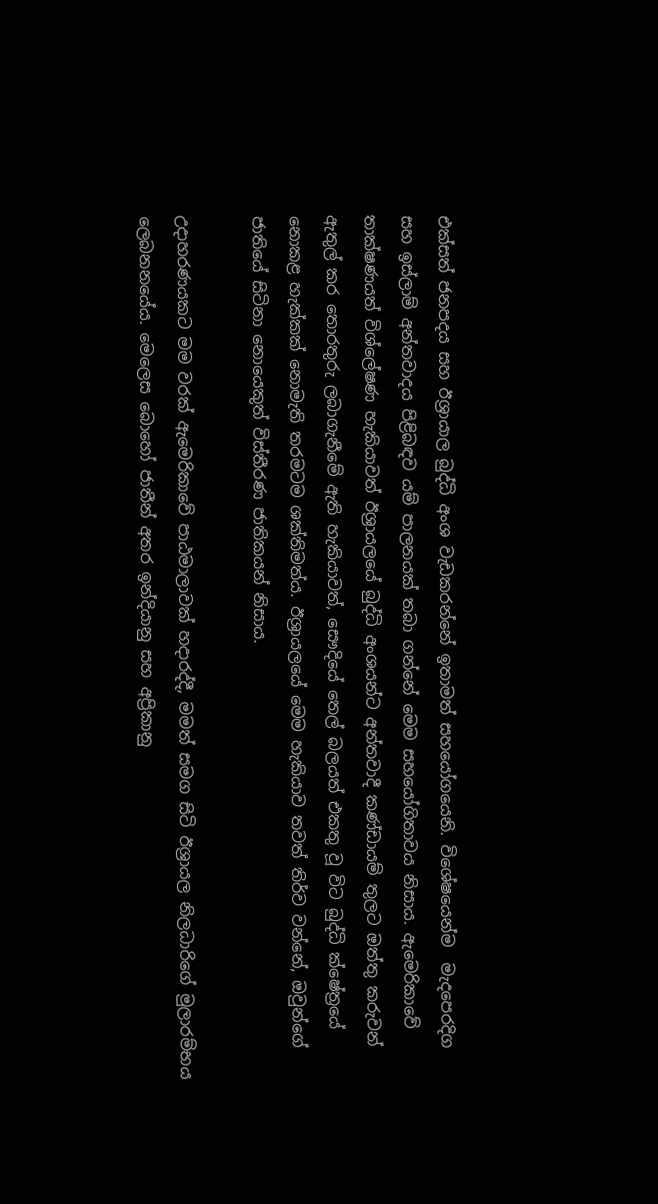එක්සත් ජනපදය සහ ඊශ්‍රායාල බුද්ධි අංශ වැඩකරන්නේ ඉතාමත් සහයෝගයෙනි. විශේෂයෙන්ම  මැදපෙරදිග සහ ඉස්ලාම් අන්තවාදය පිළිබඳව යම් පාලනයක් තබා ගන්නේ මෙම සහයෝගිතාවය නිසාය. ඇමෙරිකාවේ තාක්ෂණයත් විශ්ලේෂණ හැකියාවත් ඊශ්‍රායලයේ බුද්ධි අංශයන්ට අන්තවාදී කණ්ඩායම් තුලට ඔත්තු කරුවන් ඇතුල් කර තොරතුරු ලබාගැනීමේ ඇති හැකියාවත්, සෞදියේ තෙල් බලයත් එකතු වූ විට බුද්ධි ක්ෂේත්‍රයේ නොකළ හැක්කක් නොමැති තරමටම ශක්තිමත්ය. ඊශ්‍රායලයේ මෙම හැකියාව තවත් තිර්ව වන්නේ, ඔවුන්ගේ ජාතියේ සිටිනා නොයෙකුත් විස්තීරණ ජාතිකයන් නිසාය.

උදාහරණයකට මම වරක් ඇමෙරිකාවේ පාඨමාලාවක් හදාරද්දී, මමත් සමග සිටි ඊශ්‍රායල නිලධාරිගේ මුලාරම්භය ලෙබනනයේය. මෙලෙස බොහෝ ජාතීන් අතර ඉන්දියානු සහ අප්‍රිකානු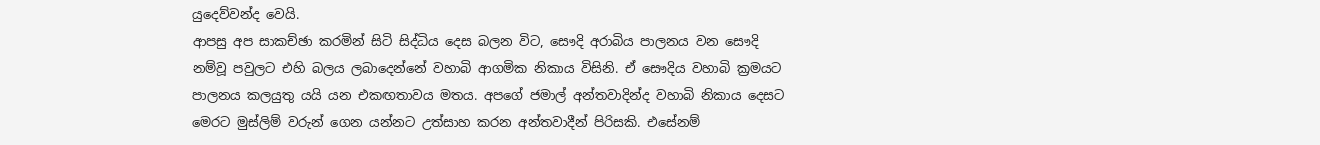යුදෙව්වන්ද වෙයි.
ආපසු අප සාකච්ඡා කරමින් සිටි සිද්ධිය දෙස බලන විට, සෞදි අරාබිය පාලනය වන සෞදි නම්වූ පවුලට එහි බලය ලබාදෙන්නේ වහාබි ආගමික නිකාය විසිනි. ඒ සෞදිය වහාබි ක්‍රමයට පාලනය කලයුතු යයි යන එකඟතාවය මතය. අපගේ ජමාල් අන්තවාදින්ද වහාබි නිකාය දෙසට මෙරට මුස්ලිම් වරුන් ගෙන යන්නට උත්සාහ කරන අන්තවාදීන් පිරිසකි. එසේනම්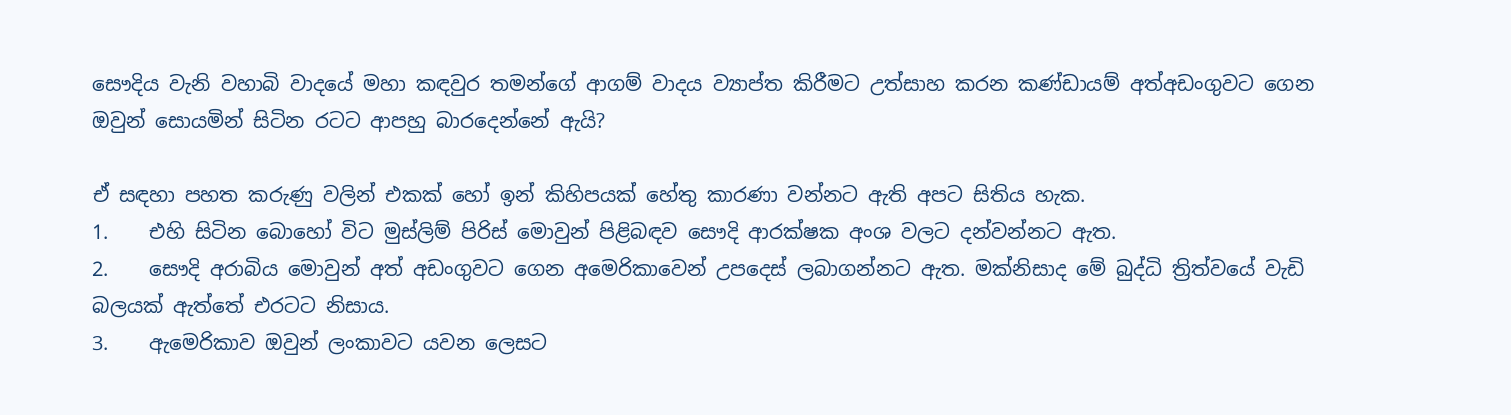සෞදිය වැනි වහාබි වාදයේ මහා කඳවුර තමන්ගේ ආගම් වාදය ව්‍යාප්ත කිරීමට උත්සාහ කරන කණ්ඩායම් අත්අඩංගුවට ගෙන ඔවුන් සොයමින් සිටින රටට ආපහු බාරදෙන්නේ ඇයි?

ඒ සඳහා පහත කරුණු වලින් එකක් හෝ ඉන් කිහිපයක් හේතු කාරණා වන්නට ඇති අපට සිතිය හැක.
1.    එහි සිටින බොහෝ විට මුස්ලිම් පිරිස් මොවුන් පිළිබඳව සෞදි ආරක්ෂක අංශ වලට දන්වන්නට ඇත.
2.    සෞදි අරාබිය මොවුන් අත් අඩංගුවට ගෙන අමෙරිකාවෙන් උපදෙස් ලබාගන්නට ඇත. මක්නිසාද මේ බුද්ධි ත්‍රිත්වයේ වැඩි බලයක් ඇත්තේ එරටට නිසාය.
3.    ඇමෙරිකාව ඔවුන් ලංකාවට යවන ලෙසට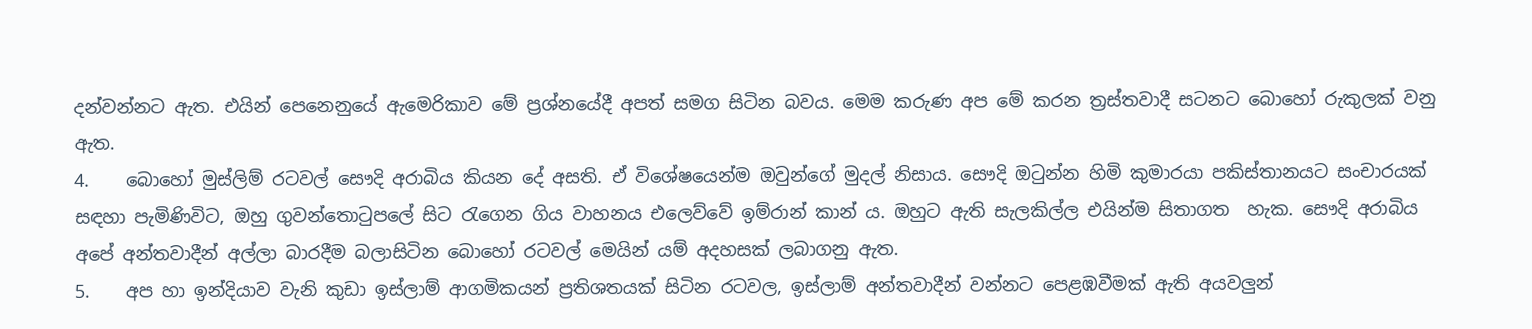දන්වන්නට ඇත. එයින් පෙනෙනුයේ ඇමෙරිකාව මේ ප්‍රශ්නයේදී අපත් සමග සිටින බවය. මෙම කරුණ අප මේ කරන ත්‍රස්තවාදී සටනට බොහෝ රුකුලක් වනු ඇත.
4.    බොහෝ මුස්ලිම් රටවල් සෞදි අරාබිය කියන දේ අසති. ඒ විශේෂයෙන්ම ඔවුන්ගේ මුදල් නිසාය. සෞදි ඔටුන්න හිමි කුමාරයා පකිස්තානයට සංචාරයක් සඳහා පැමිණිවිට, ඔහු ගුවන්තොටුපලේ සිට රැගෙන ගිය වාහනය එලෙව්වේ ඉම්රාන් කාන් ය. ඔහුට ඇති සැලකිල්ල එයින්ම සිතාගත  හැක. සෞදි අරාබිය අපේ අන්තවාදීන් අල්ලා බාරදීම බලාසිටින බොහෝ රටවල් මෙයින් යම් අදහසක් ලබාගනු ඇත.
5.    අප හා ඉන්දියාව වැනි කුඩා ඉස්ලාම් ආගමිකයන් ප්‍රතිශතයක් සිටින රටවල, ඉස්ලාම් අන්තවාදීන් වන්නට පෙළඹවීමක් ඇති අයවලුන්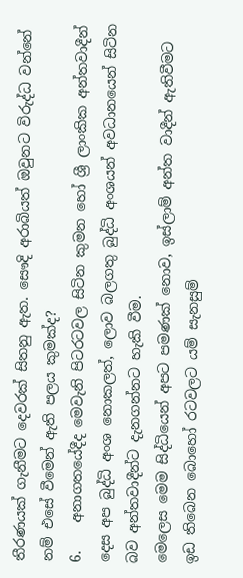තීරණයක් ගැනීමට දෙවරක් සිතනු ඇත. සෞදි අරාබියත් ඔවුනට විරුද්ධ වන්නේ නම් එසේ වීමෙන් ඇති පලය කුමක්ද?
6.    අනාගතයේදීද මෙවැනි පිටරටවල සිටින කුමන හෝ ශ්‍රී ලාංකික අන්තවාදීන් දෙස අප බුද්ධි අංශ නොකලත්, ලොව බලගතු බුද්ධි අංශයන් අවධානයෙන් සිටින බව අන්තවාදීන්ට දැනගන්නට හැකි වීම.
මෙලෙස මෙම සිද්ධියෙන් අපට පමණක් නොව, ඉස්ලාම් අන්ත වාදීන් ඇතිවීමට ඉඩ තිබෙන බොහෝ රටවලට යම් සැනසුම්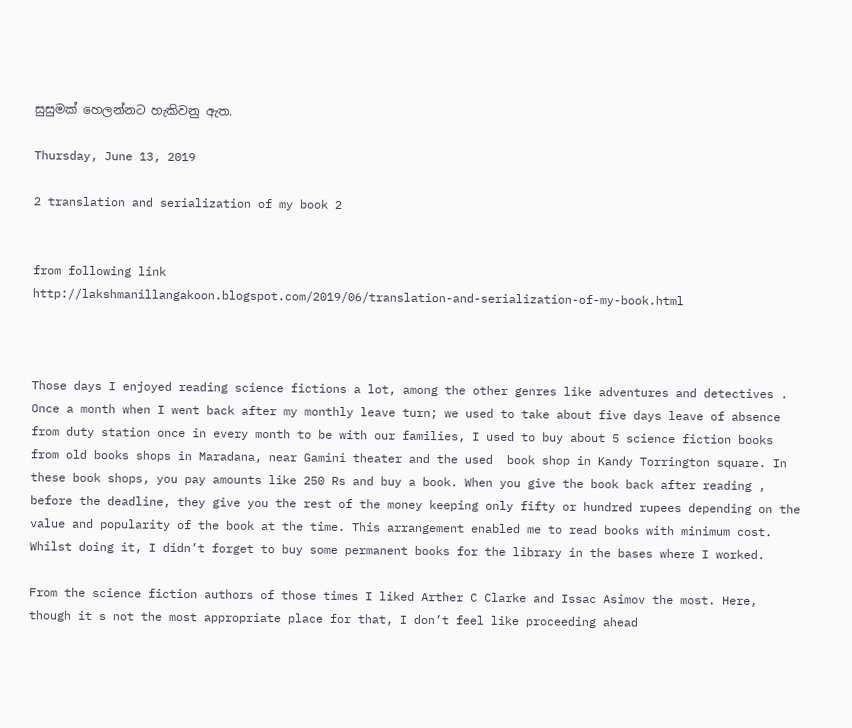සුසුමක් හෙලන්නට හැකිවනු ඇත.

Thursday, June 13, 2019

2 translation and serialization of my book 2


from following link
http://lakshmanillangakoon.blogspot.com/2019/06/translation-and-serialization-of-my-book.html



Those days I enjoyed reading science fictions a lot, among the other genres like adventures and detectives . Once a month when I went back after my monthly leave turn; we used to take about five days leave of absence from duty station once in every month to be with our families, I used to buy about 5 science fiction books from old books shops in Maradana, near Gamini theater and the used  book shop in Kandy Torrington square. In these book shops, you pay amounts like 250 Rs and buy a book. When you give the book back after reading , before the deadline, they give you the rest of the money keeping only fifty or hundred rupees depending on the value and popularity of the book at the time. This arrangement enabled me to read books with minimum cost. Whilst doing it, I didn’t forget to buy some permanent books for the library in the bases where I worked.

From the science fiction authors of those times I liked Arther C Clarke and Issac Asimov the most. Here, though it s not the most appropriate place for that, I don’t feel like proceeding ahead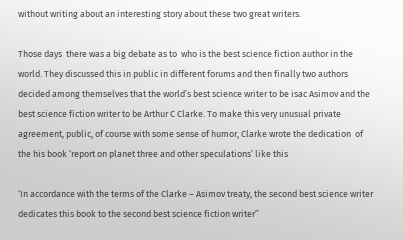without writing about an interesting story about these two great writers.

Those days  there was a big debate as to  who is the best science fiction author in the world. They discussed this in public in different forums and then finally two authors decided among themselves that the world’s best science writer to be isac Asimov and the best science fiction writer to be Arthur C Clarke. To make this very unusual private agreement, public, of course with some sense of humor, Clarke wrote the dedication  of the his book ‘report on planet three and other speculations’ like this

‘In accordance with the terms of the Clarke – Asimov treaty, the second best science writer dedicates this book to the second best science fiction writer’’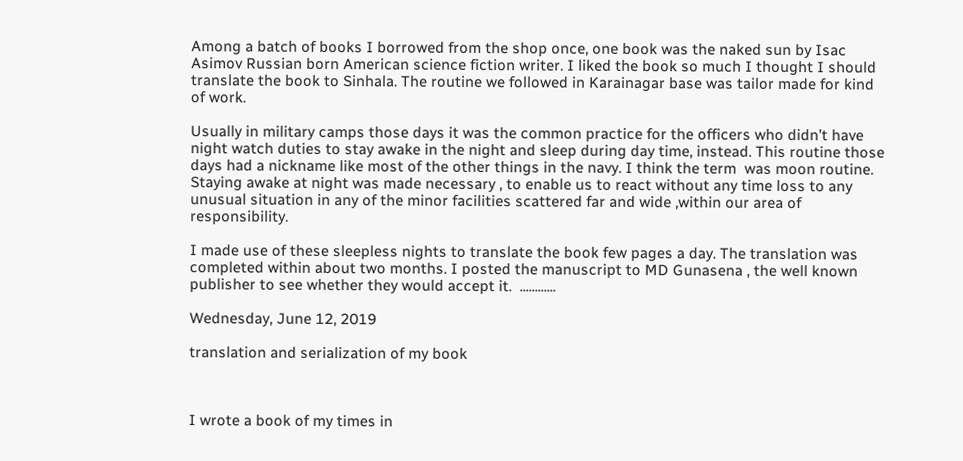Among a batch of books I borrowed from the shop once, one book was the naked sun by Isac Asimov Russian born American science fiction writer. I liked the book so much I thought I should translate the book to Sinhala. The routine we followed in Karainagar base was tailor made for kind of work.

Usually in military camps those days it was the common practice for the officers who didn’t have night watch duties to stay awake in the night and sleep during day time, instead. This routine those days had a nickname like most of the other things in the navy. I think the term  was moon routine. Staying awake at night was made necessary , to enable us to react without any time loss to any unusual situation in any of the minor facilities scattered far and wide ,within our area of responsibility.

I made use of these sleepless nights to translate the book few pages a day. The translation was completed within about two months. I posted the manuscript to MD Gunasena , the well known publisher to see whether they would accept it.  ............

Wednesday, June 12, 2019

translation and serialization of my book



I wrote a book of my times in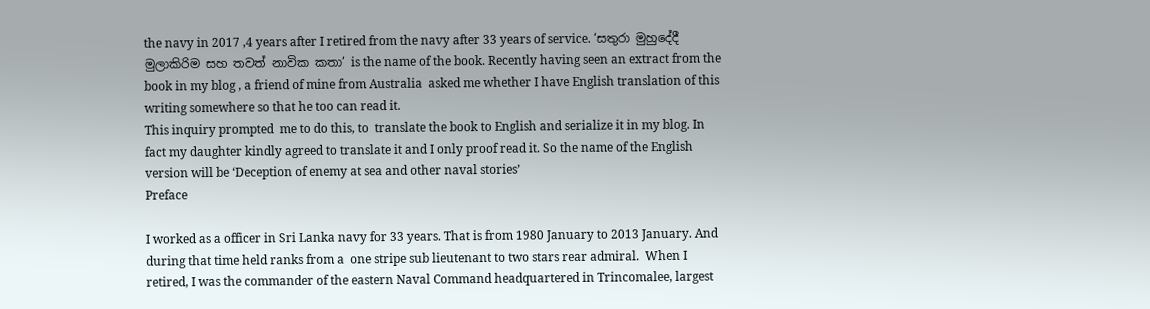the navy in 2017 ,4 years after I retired from the navy after 33 years of service. ‘සතුරා මුහුදේදී මුලාකිරිම සහ තවත් නාවික කතා’ is the name of the book. Recently having seen an extract from the book in my blog , a friend of mine from Australia  asked me whether I have English translation of this writing somewhere so that he too can read it.
This inquiry prompted  me to do this, to  translate the book to English and serialize it in my blog. In fact my daughter kindly agreed to translate it and I only proof read it. So the name of the English version will be ‘Deception of enemy at sea and other naval stories’
Preface

I worked as a officer in Sri Lanka navy for 33 years. That is from 1980 January to 2013 January. And during that time held ranks from a  one stripe sub lieutenant to two stars rear admiral.  When I retired, I was the commander of the eastern Naval Command headquartered in Trincomalee, largest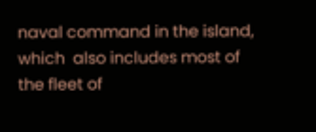naval command in the island, which  also includes most of the fleet of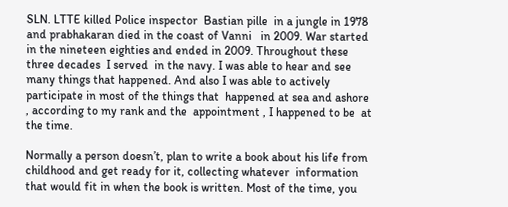SLN. LTTE killed Police inspector  Bastian pille  in a jungle in 1978 and prabhakaran died in the coast of Vanni   in 2009. War started in the nineteen eighties and ended in 2009. Throughout these  three decades  I served  in the navy. I was able to hear and see many things that happened. And also I was able to actively participate in most of the things that  happened at sea and ashore , according to my rank and the  appointment , I happened to be  at the time.

Normally a person doesn’t, plan to write a book about his life from childhood and get ready for it, collecting whatever  information that would fit in when the book is written. Most of the time, you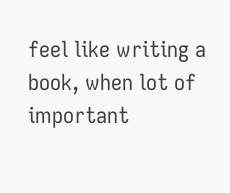feel like writing a book, when lot of important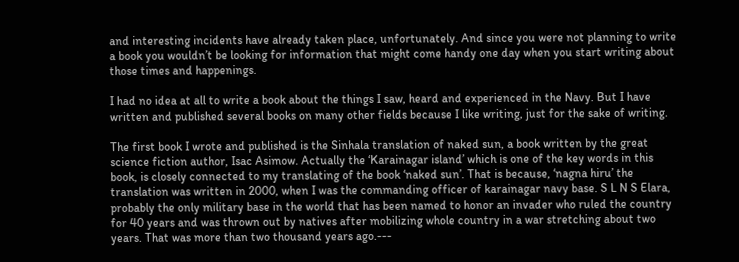and interesting incidents have already taken place, unfortunately. And since you were not planning to write a book you wouldn’t be looking for information that might come handy one day when you start writing about those times and happenings.

I had no idea at all to write a book about the things I saw, heard and experienced in the Navy. But I have written and published several books on many other fields because I like writing, just for the sake of writing.

The first book I wrote and published is the Sinhala translation of naked sun, a book written by the great science fiction author, Isac Asimow. Actually the ‘Karainagar island’ which is one of the key words in this book, is closely connected to my translating of the book ‘naked sun’. That is because, ‘nagna hiru’ the translation was written in 2000, when I was the commanding officer of karainagar navy base. S L N S Elara, probably the only military base in the world that has been named to honor an invader who ruled the country for 40 years and was thrown out by natives after mobilizing whole country in a war stretching about two years. That was more than two thousand years ago.---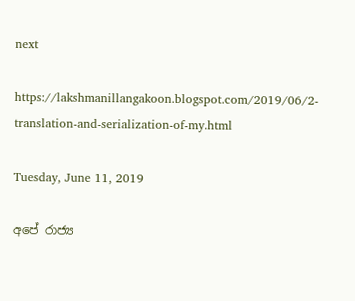next

https://lakshmanillangakoon.blogspot.com/2019/06/2-translation-and-serialization-of-my.html

Tuesday, June 11, 2019

අපේ රාජ්‍ය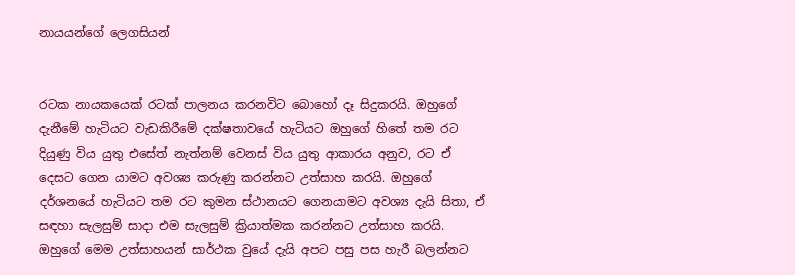නායයන්ගේ ලෙගසියන්


රටක නායකයෙක් රටක් පාලනය කරනවිට බොහෝ දෑ සිදුකරයි. ඔහුගේ දැනීමේ හැටියට වැඩකිරීමේ දක්ෂතාවයේ හැටියට ඔහුගේ හිතේ තම රට දියුණු විය යුතු එසේත් නැත්නම් වෙනස් විය යුතු ආකාරය අනුව, රට ඒ දෙසට ගෙන යාමට අවශ්‍ය කරුණු කරන්නට උත්සාහ කරයි. ඔහුගේ දර්ශනයේ හැටියට තම රට කුමන ස්ථානයට ගෙනයාමට අවශ්‍ය දැයි සිතා, ඒ සඳහා සැලසුම් සාදා එම සැලසුම් ක්‍රියාත්මක කරන්නට උත්සාහ කරයි.
ඔහුගේ මෙම උත්සාහයන් සාර්ථක වුයේ දැයි අපට පසු පස හැරී බලන්නට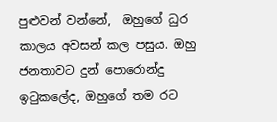පුළුවන් වන්නේ,  ඔහුගේ ධුර කාලය අවසන් කල පසුය. ඔහු ජනතාවට දුන් පොරොන්දු ඉටුකලේද, ඔහුගේ තම රට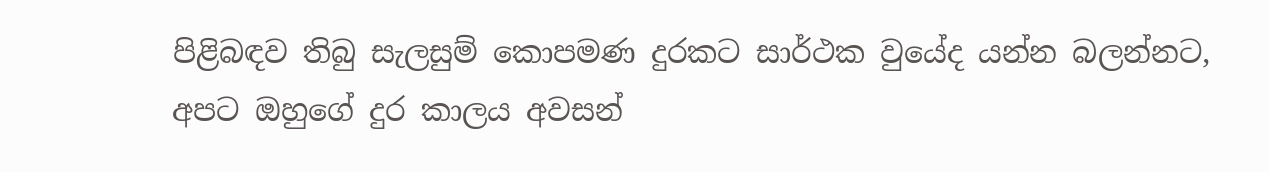පිළිබඳව තිබු සැලසුම් කොපමණ දුරකට සාර්ථක වුයේද යන්න බලන්නට, අපට ඔහුගේ දුර කාලය අවසන්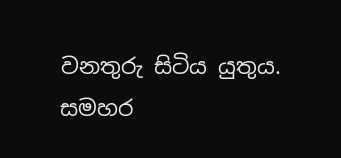වනතුරු සිටිය යුතුය.
සමහර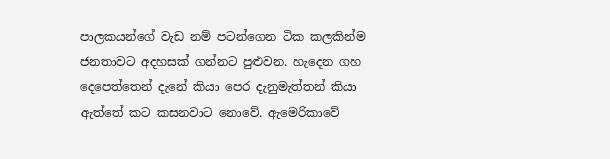පාලකයන්ගේ වැඩ නම් පටන්ගෙන ටික කලකින්ම ජනතාවට අදහසක් ගන්නට පුළුවන. හැදෙන ගහ දෙපෙත්තෙන් දැනේ කියා පෙර දැනුමැත්තන් කියා ඇත්තේ කට කසනවාට නොවේ. ඇමෙරිකාවේ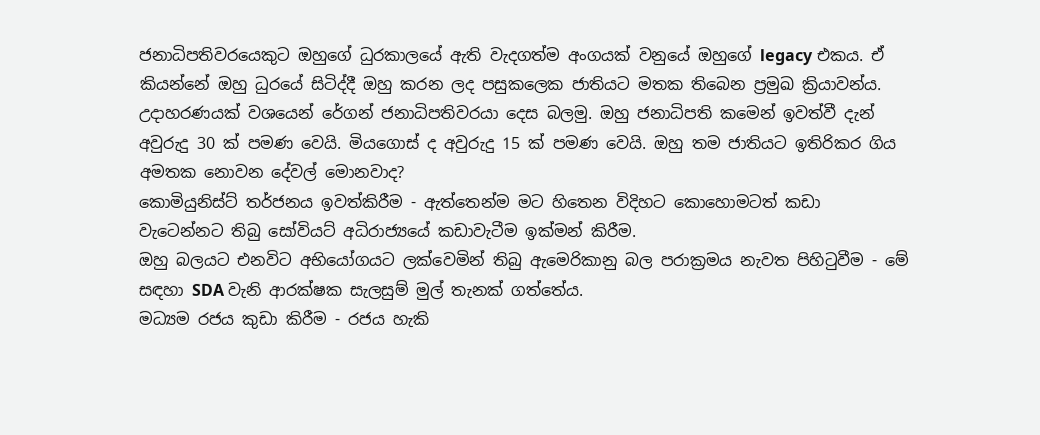ජනාධිපතිවරයෙකුට ඔහුගේ ධුරකාලයේ ඇති වැදගත්ම අංගයක් වනුයේ ඔහුගේ legacy එකය. ඒ කියන්නේ ඔහු ධුරයේ සිටිද්දී ඔහු කරන ලද පසුකලෙක ජාතියට මතක තිබෙන ප්‍රමුඛ ක්‍රියාවන්ය. උදාහරණයක් වශයෙන් රේගන් ජනාධිපතිවරයා දෙස බලමු. ඔහු ජනාධිපති කමෙන් ඉවත්වී දැන් අවුරුදු 30 ක් පමණ වෙයි. මියගොස් ද අවුරුදු 15 ක් පමණ වෙයි. ඔහු තම ජාතියට ඉතිරිකර ගිය අමතක නොවන දේවල් මොනවාද?
කොමියුනිස්ට් තර්ජනය ඉවත්කිරීම - ඇත්තෙන්ම මට හිතෙන විදිහට කොහොමටත් කඩා වැටෙන්නට තිබු සෝවියට් අධිරාජ්‍යයේ කඩාවැටීම ඉක්මන් කිරීම.
ඔහු බලයට එනවිට අභියෝගයට ලක්වෙමින් තිබු ඇමෙරිකානු බල පරාක්‍රමය නැවත පිහිටුවීම - මේ සඳහා SDA වැනි ආරක්ෂක සැලසුම් මුල් තැනක් ගත්තේය.
මධ්‍යම රජය කුඩා කිරීම - රජය හැකි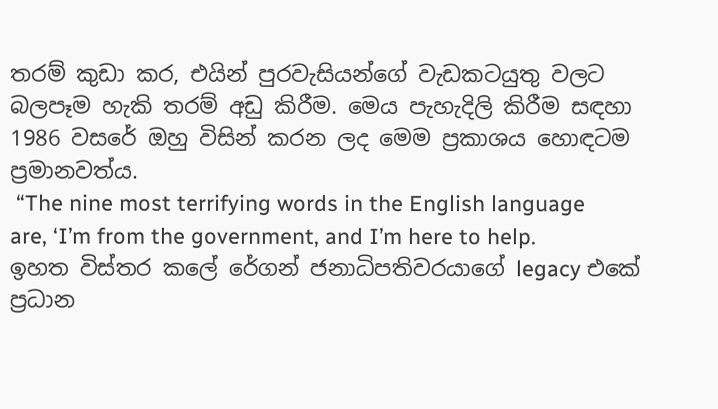තරම් කුඩා කර, එයින් පුරවැසියන්ගේ වැඩකටයුතු වලට බලපෑම හැකි තරම් අඩු කිරීම. මෙය පැහැදිලි කිරීම සඳහා 1986 වසරේ ඔහු විසින් කරන ලද මෙම ප්‍රකාශය හොඳටම ප්‍රමානවත්ය.
 “The nine most terrifying words in the English language are, ‘I’m from the government, and I’m here to help.
ඉහත විස්තර කලේ රේගන් ජනාධිපතිවරයාගේ legacy එකේ ප්‍රධාන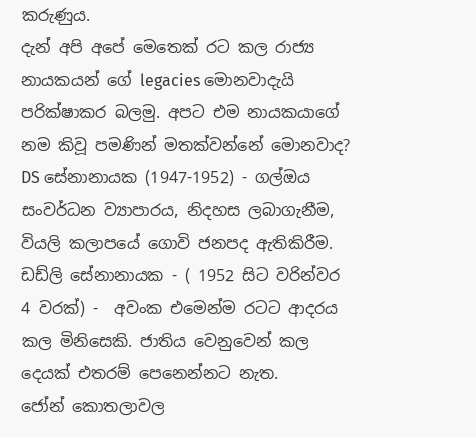කරුණුය.
දැන් අපි අපේ මෙතෙක් රට කල රාජ්‍ය නායකයන් ගේ legacies මොනවාදැයි පරික්ෂාකර බලමු. අපට එම නායකයාගේ නම කිවූ පමණින් මතක්වන්නේ මොනවාද?
DS සේනානායක (1947-1952) - ගල්ඔය සංවර්ධන ව්‍යාපාරය, නිදහස ලබාගැනීම, වියලි කලාපයේ ගොවි ජනපද ඇතිකිරීම.
ඩඩ්ලි සේනානායක - ( 1952 සිට වරින්වර 4 වරක්) -  අවංක එමෙන්ම රටට ආදරය කල මිනිසෙකි. ජාතිය වෙනුවෙන් කල දෙයක් එතරම් පෙනෙන්නට නැත.
ජෝන් කොතලාවල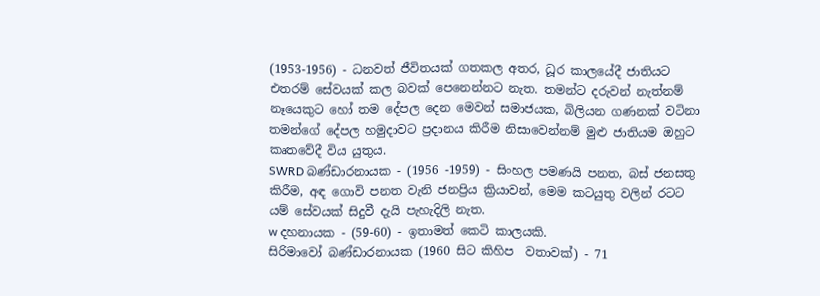(1953-1956) - ධනවත් ජීවිතයක් ගතකල අතර, ධූර කාලයේදී ජාතියට එතරම් සේවයක් කල බවක් පෙනෙන්නට නැත. තමන්ට දරුවන් නැත්නම් නෑයෙකුට හෝ තම දේපල දෙන මෙවන් සමාජයක, බිලියන ගණනක් වටිනා තමන්ගේ දේපල හමුදාවට ප්‍රදානය කිරීම නිසාවෙන්නම් මුළු ජාතියම ඔහුට කෘතවේදී විය යුතුය.
SWRD බණ්ඩාරනායක - (1956 -1959) - සිංහල පමණයි පනත, බස් ජනසතු කිරීම, අඳ ගොවි පනත වැනි ජනප්‍රිය ක්‍රියාවන්, මෙම කටයුතු වලින් රටට යම් සේවයක් සිදුවී දැයි පැහැදිලි නැත.
w දහනායක - (59-60) - ඉතාමත් කෙටි කාලයකි.
සිරිමාවෝ බණ්ඩාරනායක (1960 සිට කිහිප  වතාවක්) - 71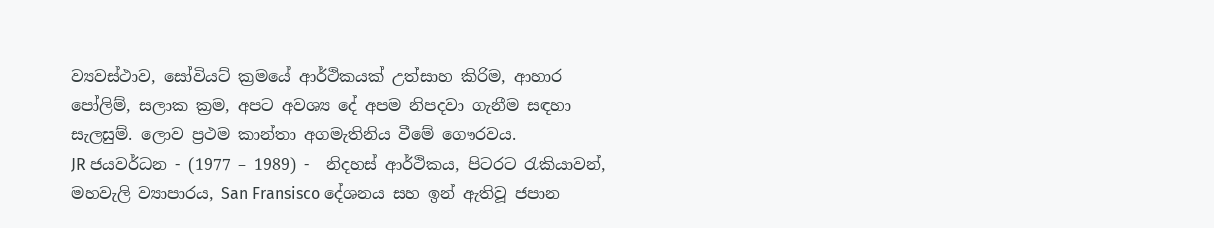ව්‍යවස්ථාව, සෝවියට් ක්‍රමයේ ආර්ථිකයක් උත්සාහ කිරිම, ආහාර පෝලිම්, සලාක ක්‍රම, අපට අවශ්‍ය දේ අපම නිපදවා ගැනීම සඳහා සැලසුම්. ලොව ප්‍රථම කාන්තා අගමැතිනිය වීමේ ගෞරවය.
JR ජයවර්ධන - (1977 – 1989) -  නිදහස් ආර්ථිකය, පිටරට රැකියාවන්, මහවැලි ව්‍යාපාරය, San Fransisco දේශනය සහ ඉන් ඇතිවූ ජපාන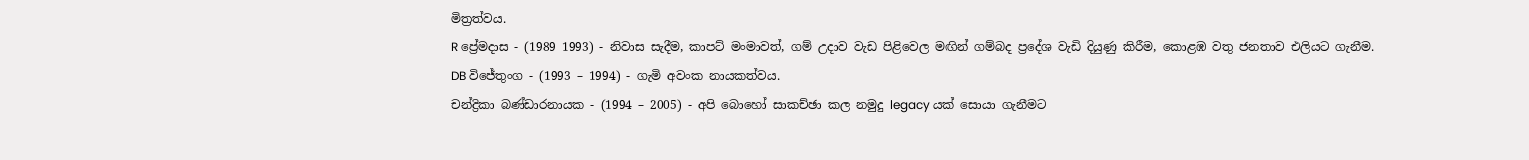මිත්‍රත්වය.
R ප්‍රේමදාස - (1989 1993) - නිවාස සැදීම, කාපට් මංමාවත්, ගම් උදාව වැඩ පිළිවෙල මඟින් ගම්බද ප්‍රදේශ වැඩි දියුණු කිරීම, කොළඹ වතු ජනතාව එලියට ගැනීම.
DB විජේතුංග - (1993 – 1994) - ගැමි අවංක නායකත්වය.
චන්ද්‍රිකා බණ්ඩාරනායක - (1994 – 2005) - අපි බොහෝ සාකච්ඡා කල නමුදු legacy යක් සොයා ගැනීමට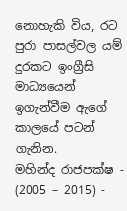නොහැකි විය, රට පුරා පාසල්වල යම් දුරකට ඉංග්‍රීසි මාධ්‍යයෙන් ඉගැන්වීම ඇගේ කාලයේ පටන් ගැනින.
මහින්ද රාජපක්ෂ - (2005 – 2015) -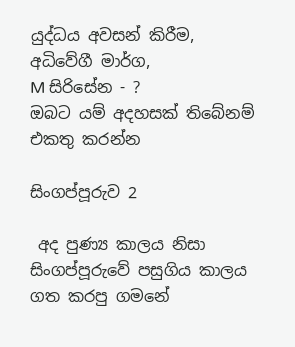යුද්ධය අවසන් කිරීම, අධිවේගී මාර්ග,
M සිරිසේන - ?
ඔබට යම් අදහසක් තිබේනම් එකතු කරන්න

සිංගප්පූරුව 2

 අද පුණ්‍ය කාලය නිසා සිංගප්පූරුවේ පසුගිය කාලය ගත කරපු ගමනේ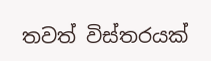තවත් විස්තරයක්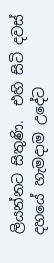ලියන්නට සිතුණි.  එහි සිටි දවස් දහයේ හැමදාම උදේට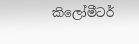කිලෝමීටර්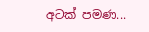අටක් පමණ...